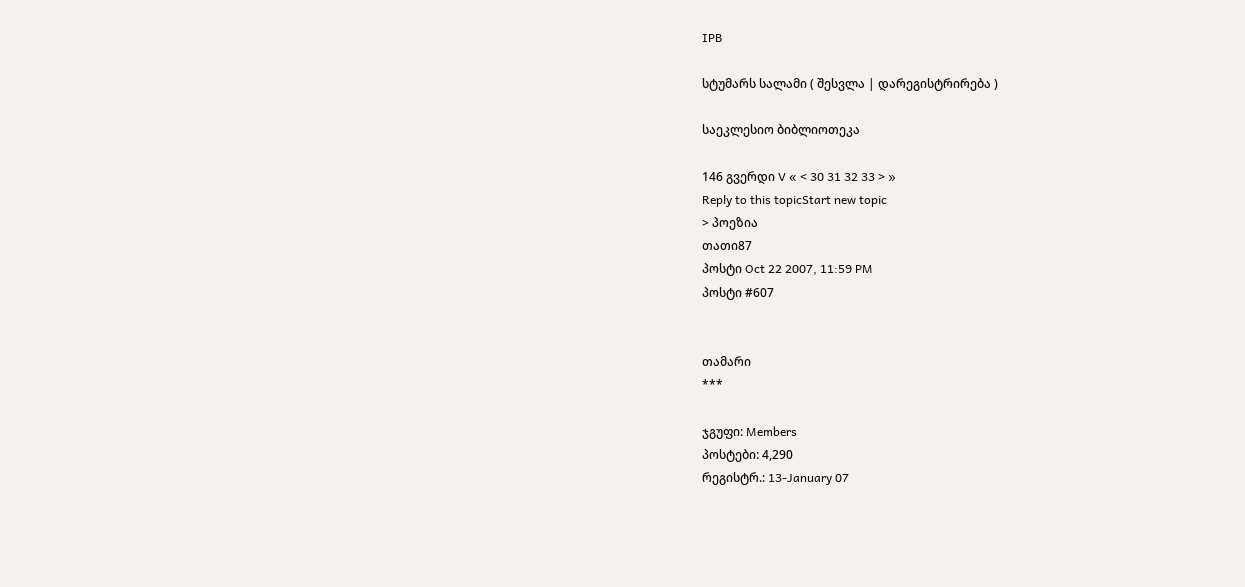IPB

სტუმარს სალამი ( შესვლა | დარეგისტრირება )

საეკლესიო ბიბლიოთეკა

146 გვერდი V « < 30 31 32 33 > »
Reply to this topicStart new topic
> პოეზია
თათი87
პოსტი Oct 22 2007, 11:59 PM
პოსტი #607


თამარი
***

ჯგუფი: Members
პოსტები: 4,290
რეგისტრ.: 13-January 07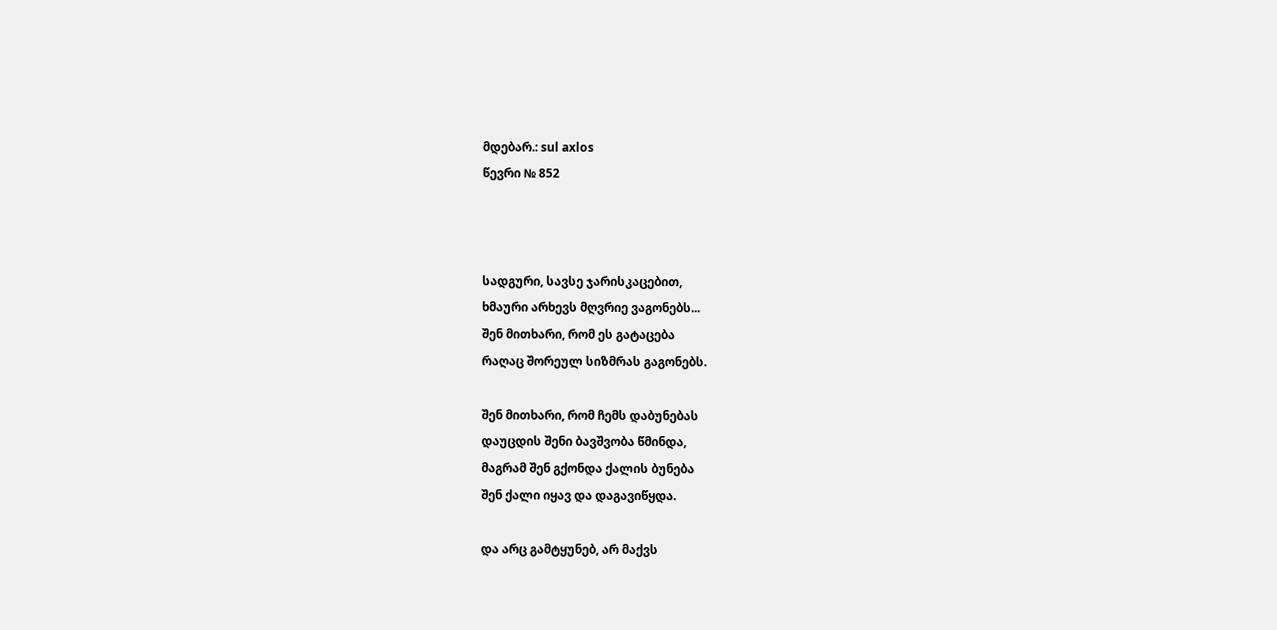მდებარ.: sul axlos
წევრი № 852



სადგური, სავსე ჯარისკაცებით,
ხმაური არხევს მღვრიე ვაგონებს...
შენ მითხარი, რომ ეს გატაცება
რაღაც შორეულ სიზმრას გაგონებს.

შენ მითხარი, რომ ჩემს დაბუნებას
დაუცდის შენი ბავშვობა წმინდა,
მაგრამ შენ გქონდა ქალის ბუნება
შენ ქალი იყავ და დაგავიწყდა.

და არც გამტყუნებ, არ მაქვს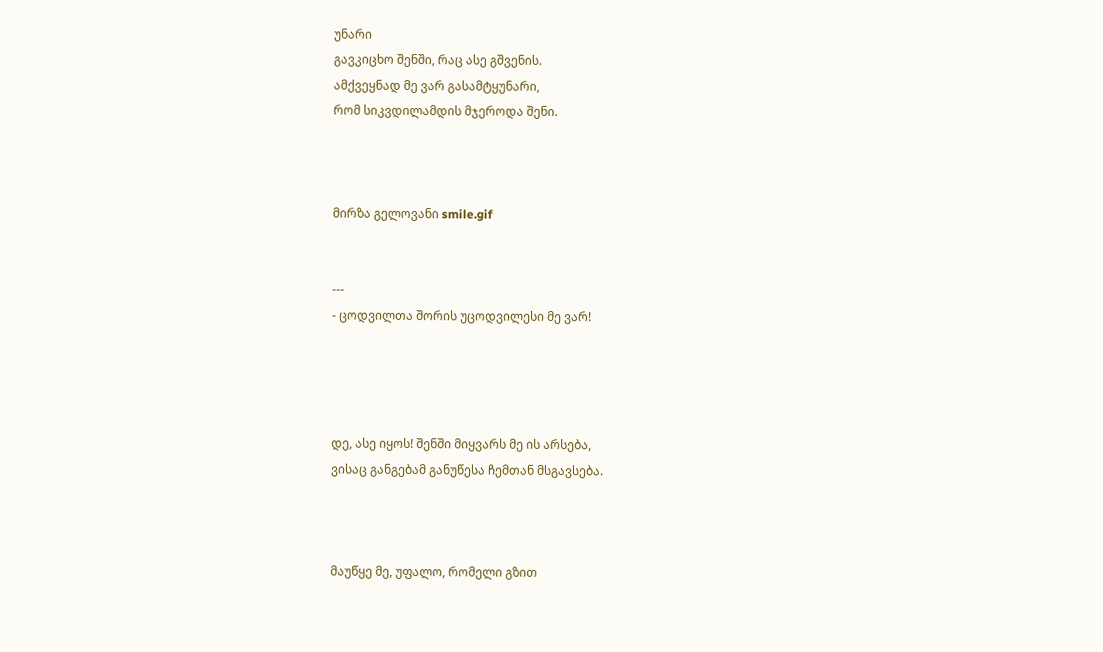უნარი
გავკიცხო შენში, რაც ასე გშვენის.
ამქვეყნად მე ვარ გასამტყუნარი,
რომ სიკვდილამდის მჯეროდა შენი.



მირზა გელოვანი smile.gif


---
- ცოდვილთა შორის უცოდვილესი მე ვარ!




დე, ასე იყოს! შენში მიყვარს მე ის არსება,
ვისაც განგებამ განუწესა ჩემთან მსგავსება.



მაუწყე მე, უფალო, რომელი გზით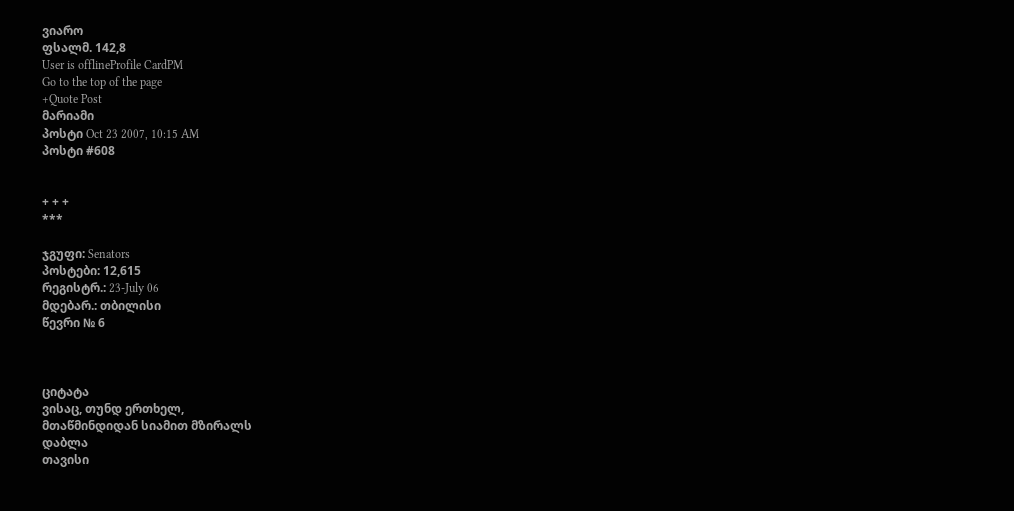ვიარო
ფსალმ. 142,8
User is offlineProfile CardPM
Go to the top of the page
+Quote Post
მარიამი
პოსტი Oct 23 2007, 10:15 AM
პოსტი #608


+ + +
***

ჯგუფი: Senators
პოსტები: 12,615
რეგისტრ.: 23-July 06
მდებარ.: თბილისი
წევრი № 6



ციტატა
ვისაც, თუნდ ერთხელ,
მთაწმინდიდან სიამით მზირალს
დაბლა
თავისი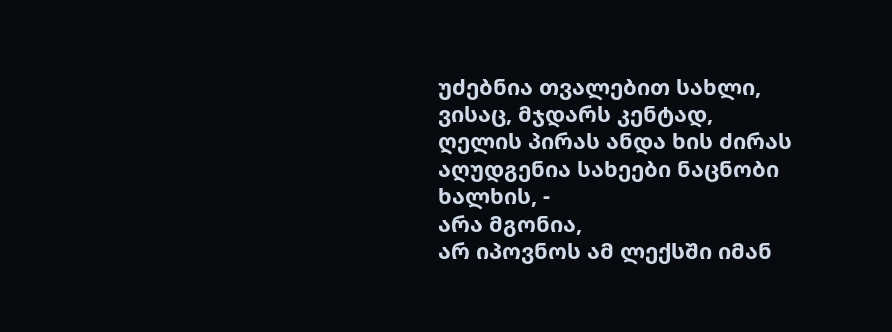უძებნია თვალებით სახლი,
ვისაც, მჯდარს კენტად,
ღელის პირას ანდა ხის ძირას
აღუდგენია სახეები ნაცნობი ხალხის, -
არა მგონია,
არ იპოვნოს ამ ლექსში იმან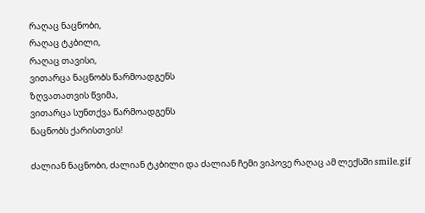რაღაც ნაცნობი,
რაღაც ტკბილი,
რაღაც თავისი,
ვითარცა ნაცნობს წარმოადგენს
ზღვათათვის წვიმა,
ვითარცა სუნთქვა წარმოადგენს
ნაცნობს ქარისთვის!

ძალიან ნაცნობი, ძალიან ტკბილი და ძალიან ჩემი ვიპოვე რაღაც ამ ლექსში smile.gif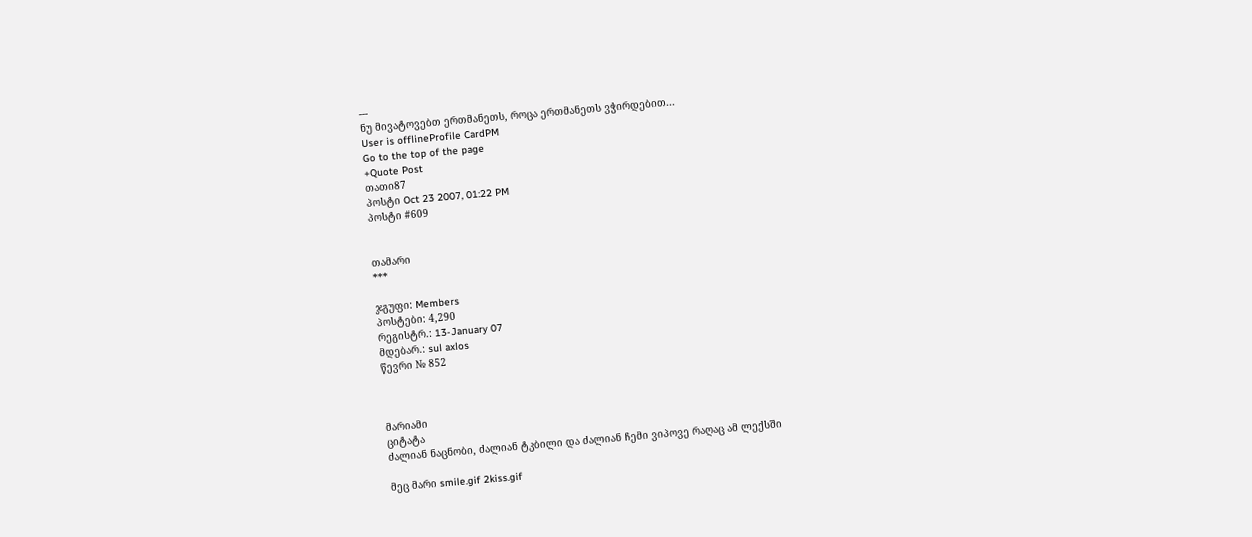---
ნუ მივატოვებთ ერთმანეთს, როცა ერთმანეთს ვჭირდებით...
User is offlineProfile CardPM
Go to the top of the page
+Quote Post
თათი87
პოსტი Oct 23 2007, 01:22 PM
პოსტი #609


თამარი
***

ჯგუფი: Members
პოსტები: 4,290
რეგისტრ.: 13-January 07
მდებარ.: sul axlos
წევრი № 852



მარიამი
ციტატა
ძალიან ნაცნობი, ძალიან ტკბილი და ძალიან ჩემი ვიპოვე რაღაც ამ ლექსში

მეც მარი smile.gif 2kiss.gif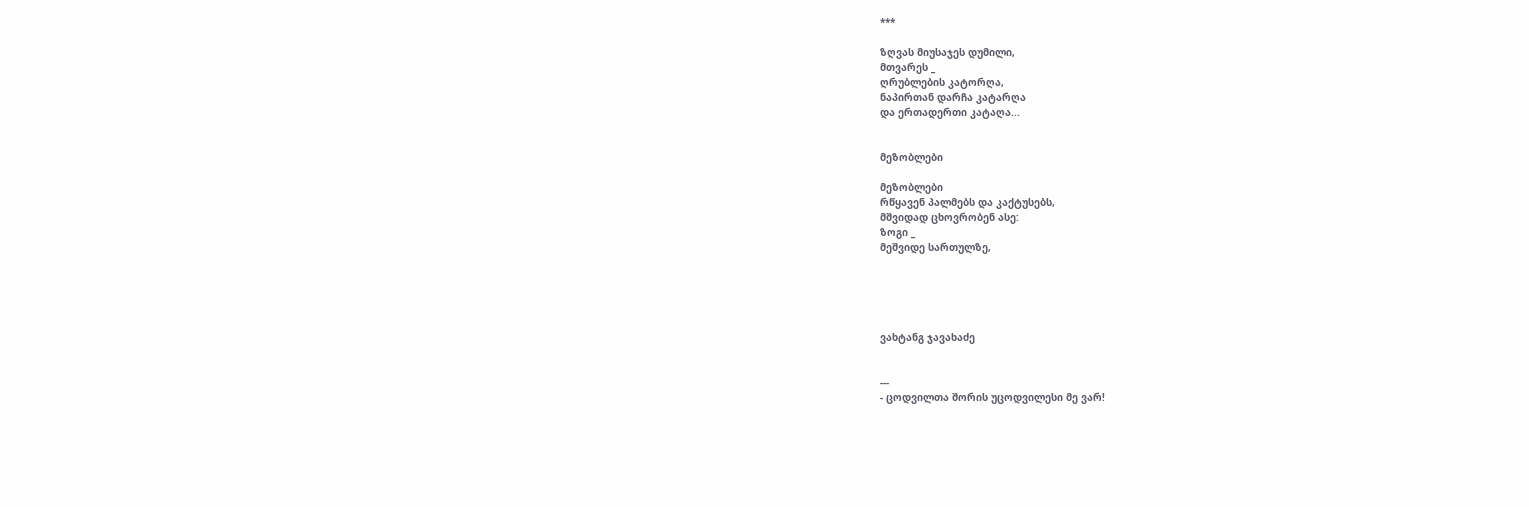***

ზღვას მიუსაჯეს დუმილი,
მთვარეს _
ღრუბლების კატორღა,
ნაპირთან დარჩა კატარღა
და ერთადერთი კატაღა...


მეზობლები

მეზობლები
რწყავენ პალმებს და კაქტუსებს,
მშვიდად ცხოვრობენ ასე:
ზოგი _
მეშვიდე სართულზე,





ვახტანგ ჯავახაძე


---
- ცოდვილთა შორის უცოდვილესი მე ვარ!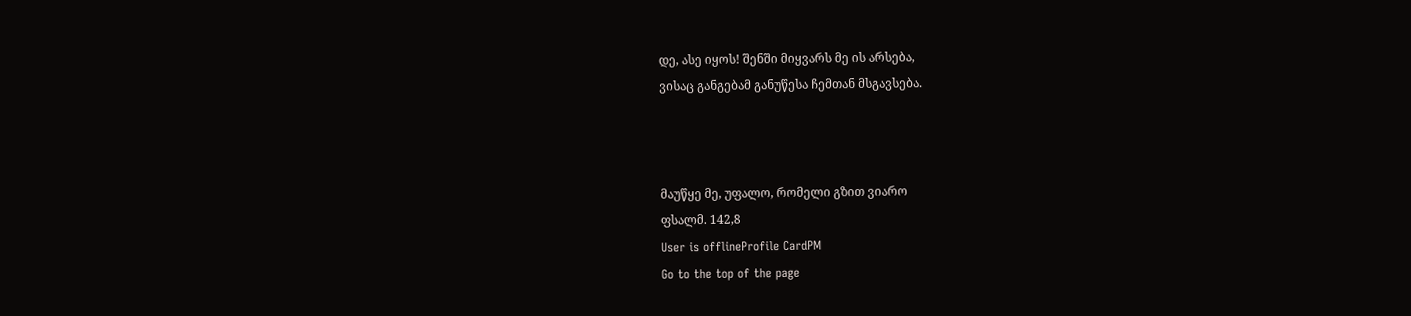დე, ასე იყოს! შენში მიყვარს მე ის არსება,
ვისაც განგებამ განუწესა ჩემთან მსგავსება.



მაუწყე მე, უფალო, რომელი გზით ვიარო
ფსალმ. 142,8
User is offlineProfile CardPM
Go to the top of the page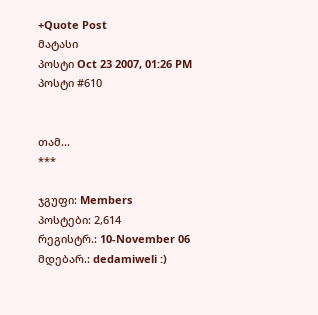+Quote Post
მატასი
პოსტი Oct 23 2007, 01:26 PM
პოსტი #610


თამ...
***

ჯგუფი: Members
პოსტები: 2,614
რეგისტრ.: 10-November 06
მდებარ.: dedamiweli :)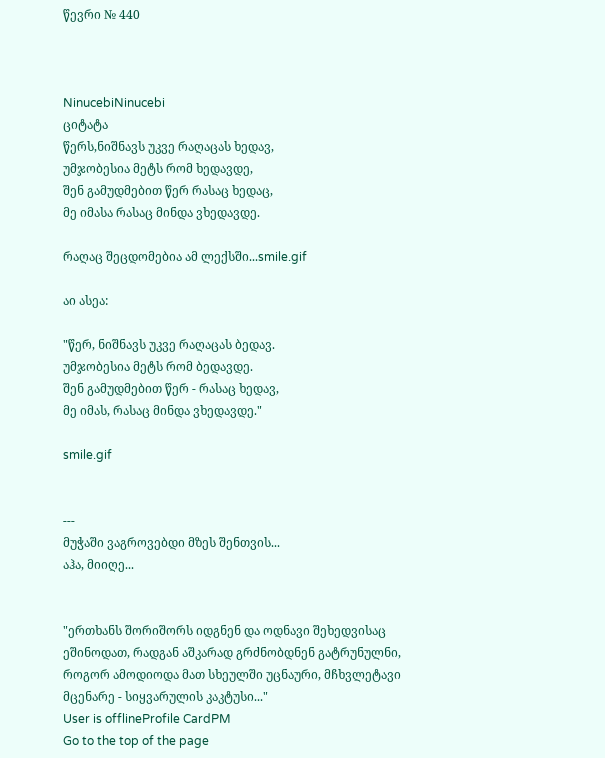წევრი № 440



NinucebiNinucebi
ციტატა
წერს,ნიშნავს უკვე რაღაცას ხედავ,
უმჯობესია მეტს რომ ხედავდე,
შენ გამუდმებით წერ რასაც ხედაც,
მე იმასა რასაც მინდა ვხედავდე.

რაღაც შეცდომებია ამ ლექსში...smile.gif

აი ასეა:

"წერ, ნიშნავს უკვე რაღაცას ბედავ.
უმჯობესია მეტს რომ ბედავდე.
შენ გამუდმებით წერ - რასაც ხედავ,
მე იმას, რასაც მინდა ვხედავდე."

smile.gif


---
მუჭაში ვაგროვებდი მზეს შენთვის...
აჰა, მიიღე...


"ერთხანს შორიშორს იდგნენ და ოდნავი შეხედვისაც ეშინოდათ, რადგან აშკარად გრძნობდნენ გატრუნულნი, როგორ ამოდიოდა მათ სხეულში უცნაური, მჩხვლეტავი მცენარე - სიყვარულის კაკტუსი..."
User is offlineProfile CardPM
Go to the top of the page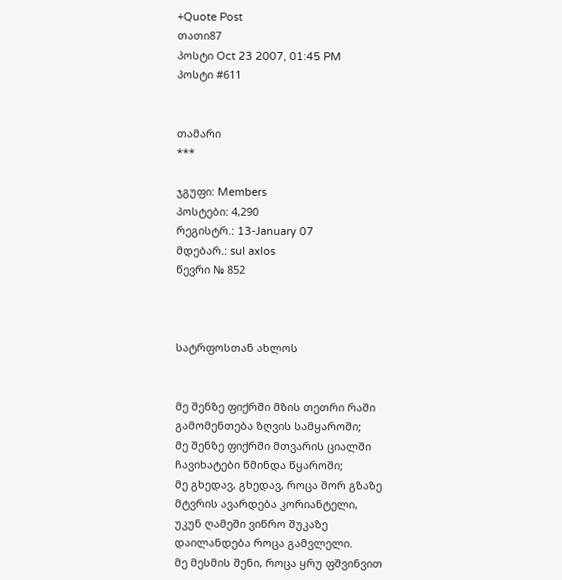+Quote Post
თათი87
პოსტი Oct 23 2007, 01:45 PM
პოსტი #611


თამარი
***

ჯგუფი: Members
პოსტები: 4,290
რეგისტრ.: 13-January 07
მდებარ.: sul axlos
წევრი № 852



სატრფოსთან ახლოს


მე შენზე ფიქრში მზის თეთრი რაში
გამომენთება ზღვის სამყაროში;
მე შენზე ფიქრში მთვარის ციალში
ჩავიხატები წმინდა წყაროში;
მე გხედავ, გხედავ, როცა შორ გზაზე
მტვრის ავარდება კორიანტელი,
უკუნ ღამეში ვიწრო შუკაზე
დაილანდება როცა გამვლელი.
მე მესმის შენი, როცა ყრუ ფშვინვით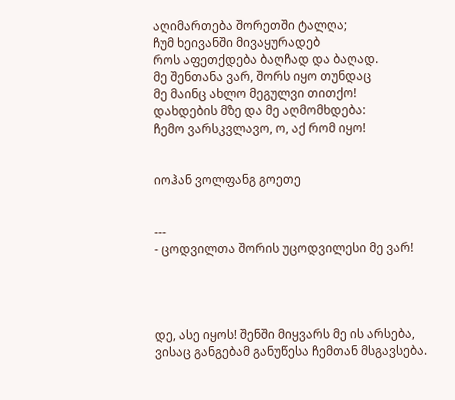აღიმართება შორეთში ტალღა;
ჩუმ ხეივანში მივაყურადებ
როს აფეთქდება ბაღჩად და ბაღად.
მე შენთანა ვარ, შორს იყო თუნდაც
მე მაინც ახლო მეგულვი თითქო!
დახდების მზე და მე აღმომხდება:
ჩემო ვარსკვლავო, ო, აქ რომ იყო!


იოჰან ვოლფანგ გოეთე


---
- ცოდვილთა შორის უცოდვილესი მე ვარ!




დე, ასე იყოს! შენში მიყვარს მე ის არსება,
ვისაც განგებამ განუწესა ჩემთან მსგავსება.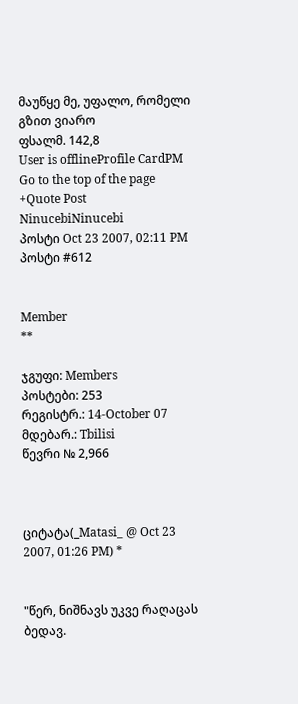მაუწყე მე, უფალო, რომელი გზით ვიარო
ფსალმ. 142,8
User is offlineProfile CardPM
Go to the top of the page
+Quote Post
NinucebiNinucebi
პოსტი Oct 23 2007, 02:11 PM
პოსტი #612


Member
**

ჯგუფი: Members
პოსტები: 253
რეგისტრ.: 14-October 07
მდებარ.: Tbilisi
წევრი № 2,966



ციტატა(_Matasi_ @ Oct 23 2007, 01:26 PM) *


"წერ, ნიშნავს უკვე რაღაცას ბედავ.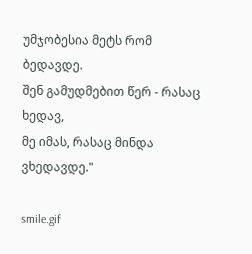უმჯობესია მეტს რომ ბედავდე.
შენ გამუდმებით წერ - რასაც ხედავ,
მე იმას, რასაც მინდა ვხედავდე."

smile.gif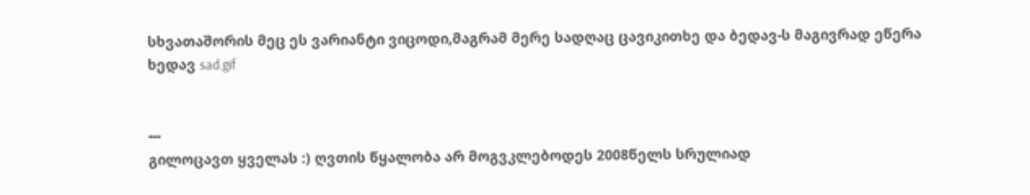სხვათაშორის მეც ეს ვარიანტი ვიცოდი,მაგრამ მერე სადღაც ცავიკითხე და ბედავ-ს მაგივრად ეწერა ხედავ sad.gif


---
გილოცავთ ყველას :) ღვთის წყალობა არ მოგვკლებოდეს 2008წელს სრულიად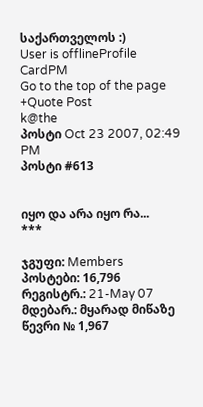საქართველოს :)
User is offlineProfile CardPM
Go to the top of the page
+Quote Post
k@the
პოსტი Oct 23 2007, 02:49 PM
პოსტი #613


იყო და არა იყო რა...
***

ჯგუფი: Members
პოსტები: 16,796
რეგისტრ.: 21-May 07
მდებარ.: მყარად მიწაზე
წევრი № 1,967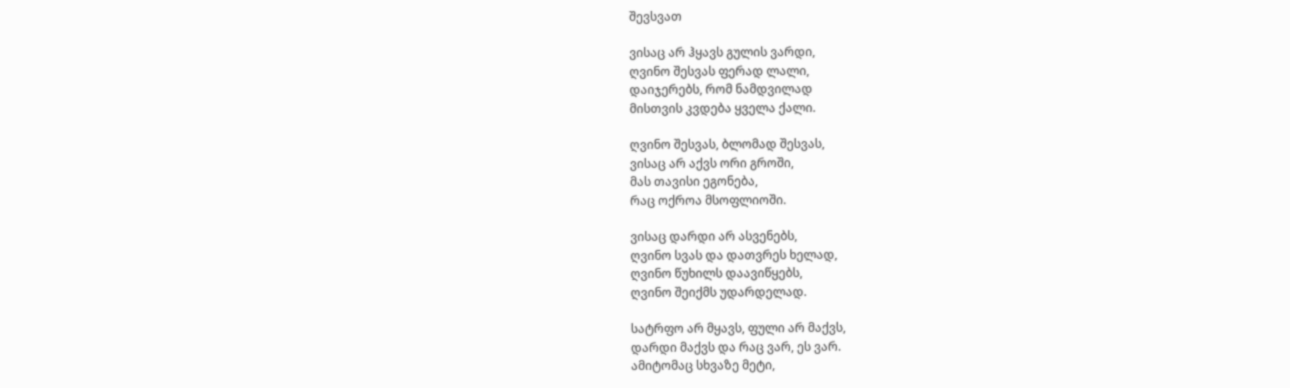შევსვათ

ვისაც არ ჰყავს გულის ვარდი,
ღვინო შესვას ფერად ლალი,
დაიჯერებს, რომ ნამდვილად
მისთვის კვდება ყველა ქალი.

ღვინო შესვას, ბლომად შესვას,
ვისაც არ აქვს ორი გროში,
მას თავისი ეგონება,
რაც ოქროა მსოფლიოში.

ვისაც დარდი არ ასვენებს,
ღვინო სვას და დათვრეს ხელად,
ღვინო წუხილს დაავიწყებს,
ღვინო შეიქმს უდარდელად.

სატრფო არ მყავს, ფული არ მაქვს,
დარდი მაქვს და რაც ვარ, ეს ვარ.
ამიტომაც სხვაზე მეტი,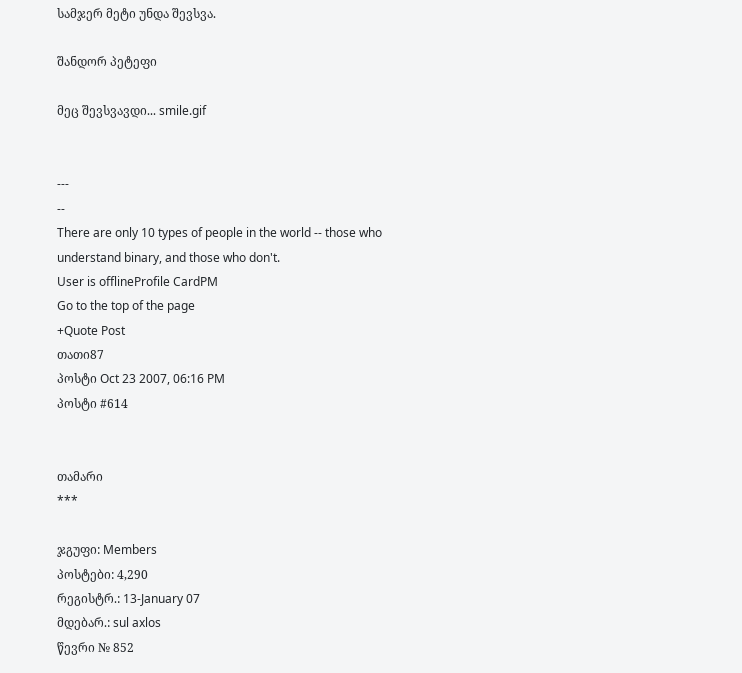სამჯერ მეტი უნდა შევსვა.

შანდორ პეტეფი

მეც შევსვავდი... smile.gif


---
--
There are only 10 types of people in the world -- those who understand binary, and those who don't.
User is offlineProfile CardPM
Go to the top of the page
+Quote Post
თათი87
პოსტი Oct 23 2007, 06:16 PM
პოსტი #614


თამარი
***

ჯგუფი: Members
პოსტები: 4,290
რეგისტრ.: 13-January 07
მდებარ.: sul axlos
წევრი № 852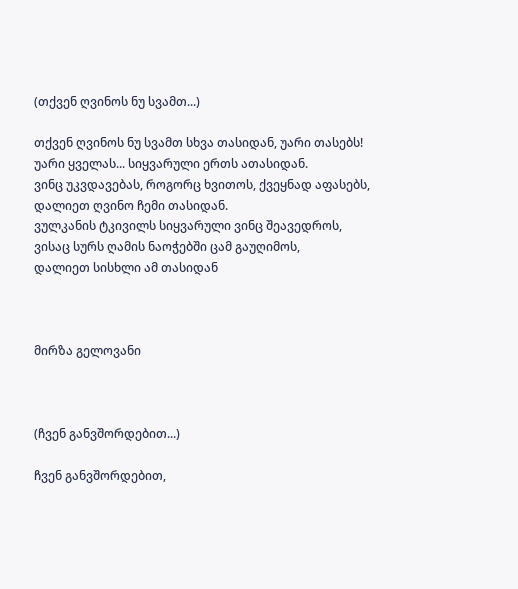(თქვენ ღვინოს ნუ სვამთ...)

თქვენ ღვინოს ნუ სვამთ სხვა თასიდან, უარი თასებს!
უარი ყველას... სიყვარული ერთს ათასიდან.
ვინც უკვდავებას, როგორც ხვითოს, ქვეყნად აფასებს,
დალიეთ ღვინო ჩემი თასიდან.
ვულკანის ტკივილს სიყვარული ვინც შეავედროს,
ვისაც სურს ღამის ნაოჭებში ცამ გაუღიმოს,
დალიეთ სისხლი ამ თასიდან



მირზა გელოვანი



(ჩვენ განვშორდებით...)

ჩვენ განვშორდებით,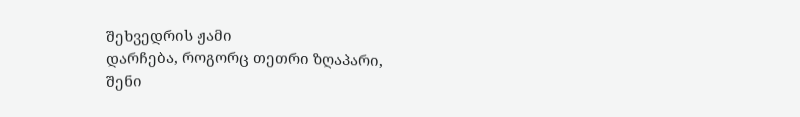შეხვედრის ჟამი
დარჩება, როგორც თეთრი ზღაპარი,
შენი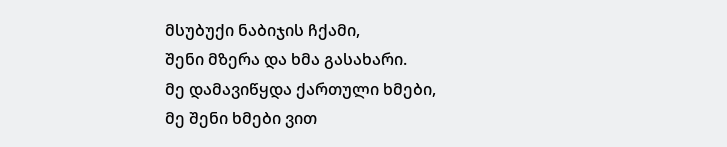მსუბუქი ნაბიჯის ჩქამი,
შენი მზერა და ხმა გასახარი.
მე დამავიწყდა ქართული ხმები,
მე შენი ხმები ვით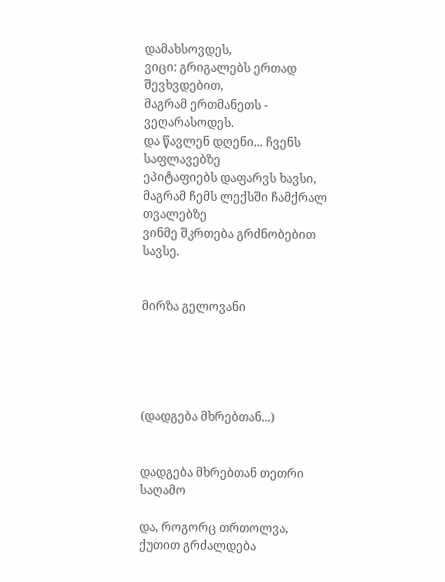დამახსოვდეს,
ვიცი: გრიგალებს ერთად შევხვდებით,
მაგრამ ერთმანეთს - ვეღარასოდეს.
და წავლენ დღენი... ჩვენს საფლავებზე
ეპიტაფიებს დაფარვს ხავსი,
მაგრამ ჩემს ლექსში ჩამქრალ თვალებზე
ვინმე შკრთება გრძნობებით სავსე.


მირზა გელოვანი





(დადგება მხრებთან...)


დადგება მხრებთან თეთრი საღამო

და, როგორც თრთოლვა, ქუთით გრძალდება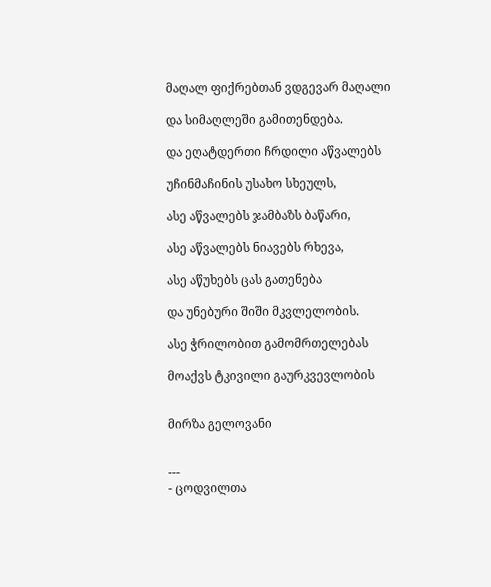მაღალ ფიქრებთან ვდგევარ მაღალი

და სიმაღლეში გამითენდება.

და ეღატდერთი ჩრდილი აწვალებს

უჩინმაჩინის უსახო სხეულს,

ასე აწვალებს ჯამბაზს ბაწარი,

ასე აწვალებს ნიავებს რხევა,

ასე აწუხებს ცას გათენება

და უნებური შიში მკვლელობის.

ასე ჭრილობით გამომრთელებას

მოაქვს ტკივილი გაურკვევლობის


მირზა გელოვანი


---
- ცოდვილთა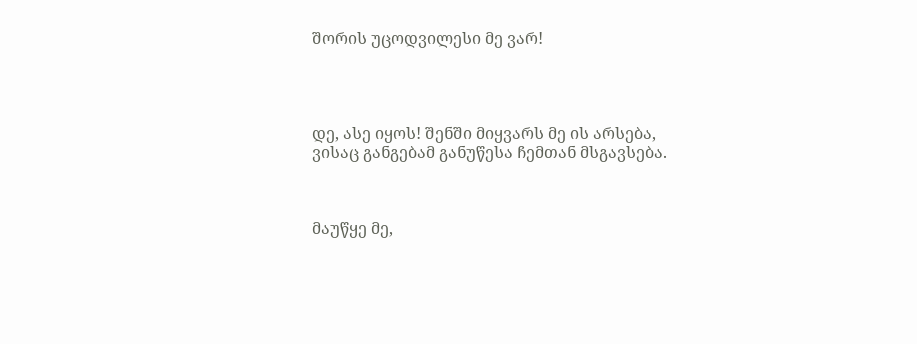შორის უცოდვილესი მე ვარ!




დე, ასე იყოს! შენში მიყვარს მე ის არსება,
ვისაც განგებამ განუწესა ჩემთან მსგავსება.



მაუწყე მე,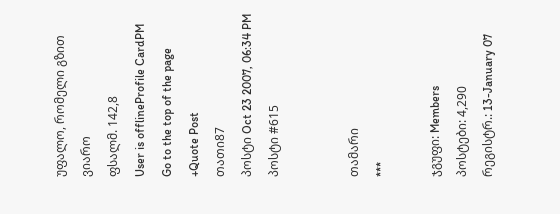უფალო, რომელი გზით ვიარო
ფსალმ. 142,8
User is offlineProfile CardPM
Go to the top of the page
+Quote Post
თათი87
პოსტი Oct 23 2007, 06:34 PM
პოსტი #615


თამარი
***

ჯგუფი: Members
პოსტები: 4,290
რეგისტრ.: 13-January 07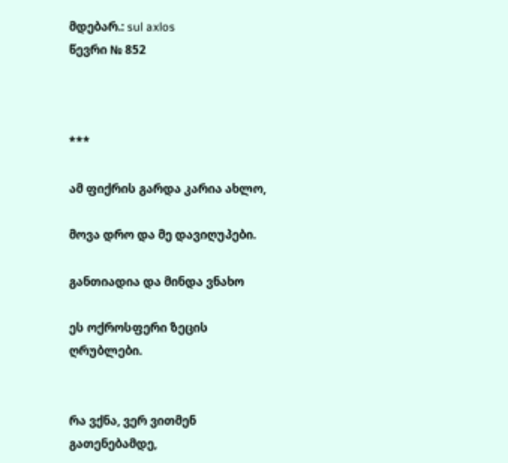მდებარ.: sul axlos
წევრი № 852



***

ამ ფიქრის გარდა კარია ახლო,

მოვა დრო და მე დავიღუპები.

განთიადია და მინდა ვნახო

ეს ოქროსფერი ზეცის ღრუბლები.


რა ვქნა, ვერ ვითმენ გათენებამდე,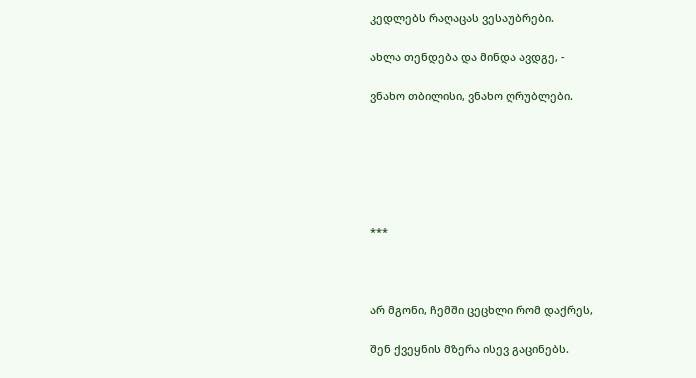კედლებს რაღაცას ვესაუბრები.

ახლა თენდება და მინდა ავდგე, -

ვნახო თბილისი, ვნახო ღრუბლები.






***



არ მგონი, ჩემში ცეცხლი რომ დაქრეს,

შენ ქვეყნის მზერა ისევ გაცინებს.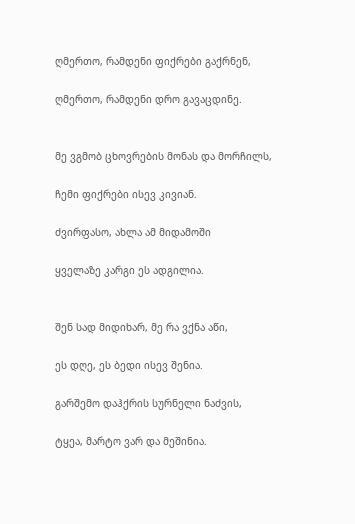ღმერთო, რამდენი ფიქრები გაქრნენ,

ღმერთო, რამდენი დრო გავაცდინე.


მე ვგმობ ცხოვრების მონას და მორჩილს,

ჩემი ფიქრები ისევ კივიან.

ძვირფასო, ახლა ამ მიდამოში

ყველაზე კარგი ეს ადგილია.


შენ სად მიდიხარ, მე რა ვქნა აწი,

ეს დღე, ეს ბედი ისევ შენია.

გარშემო დაჰქრის სურნელი ნაძვის,

ტყეა, მარტო ვარ და მეშინია.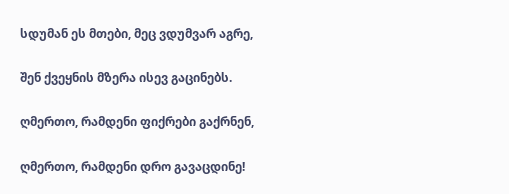სდუმან ეს მთები, მეც ვდუმვარ აგრე,

შენ ქვეყნის მზერა ისევ გაცინებს.

ღმერთო, რამდენი ფიქრები გაქრნენ,

ღმერთო, რამდენი დრო გავაცდინე!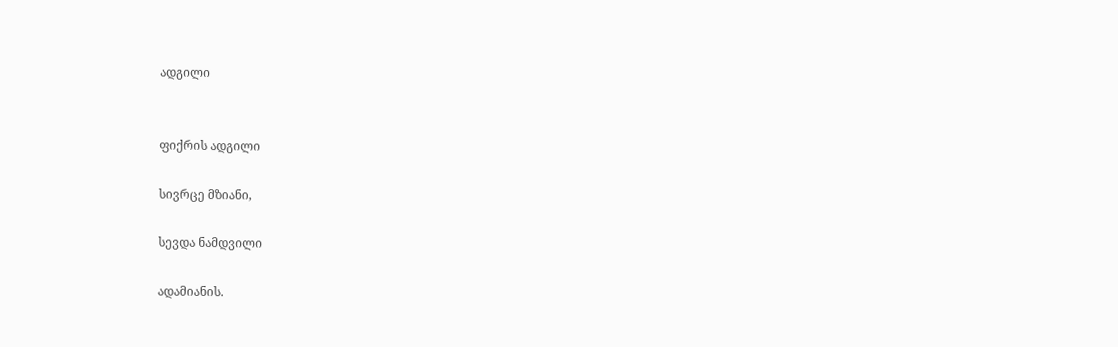ადგილი


ფიქრის ადგილი

სივრცე მზიანი,

სევდა ნამდვილი

ადამიანის.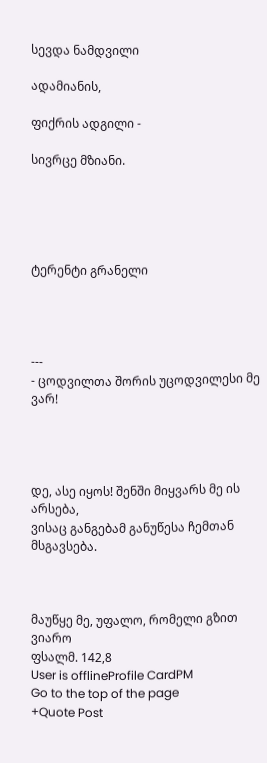სევდა ნამდვილი

ადამიანის,

ფიქრის ადგილი -

სივრცე მზიანი.





ტერენტი გრანელი




---
- ცოდვილთა შორის უცოდვილესი მე ვარ!




დე, ასე იყოს! შენში მიყვარს მე ის არსება,
ვისაც განგებამ განუწესა ჩემთან მსგავსება.



მაუწყე მე, უფალო, რომელი გზით ვიარო
ფსალმ. 142,8
User is offlineProfile CardPM
Go to the top of the page
+Quote Post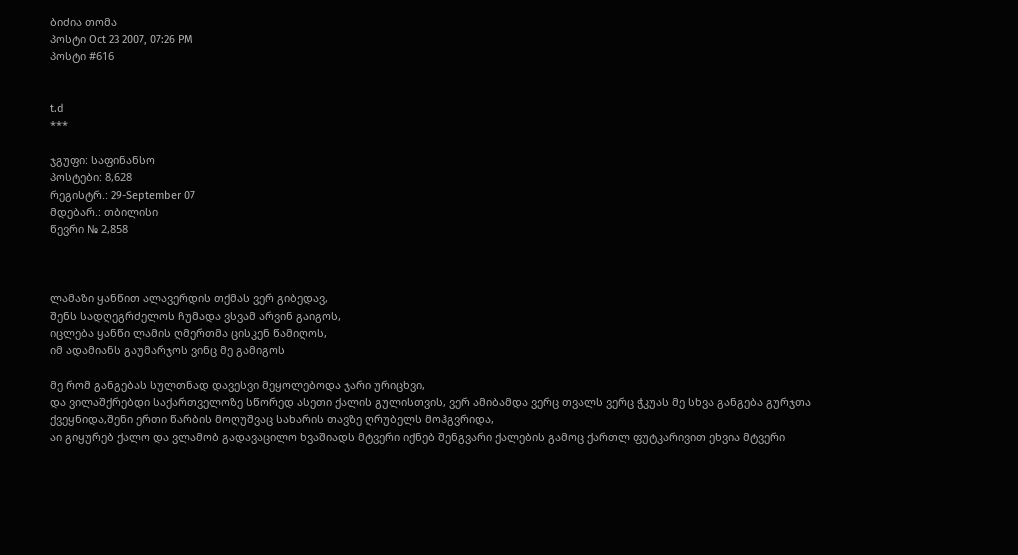ბიძია თომა
პოსტი Oct 23 2007, 07:26 PM
პოსტი #616


t.d
***

ჯგუფი: საფინანსო
პოსტები: 8,628
რეგისტრ.: 29-September 07
მდებარ.: თბილისი
წევრი № 2,858



ლამაზი ყანწით ალავერდის თქმას ვერ გიბედავ,
შენს სადღეგრძელოს ჩუმადა ვსვამ არვინ გაიგოს,
იცლება ყანწი ლამის ღმერთმა ცისკენ წამიღოს,
იმ ადამიანს გაუმარჯოს ვინც მე გამიგოს

მე რომ განგებას სულთნად დავესვი მეყოლებოდა ჯარი ურიცხვი,
და ვილაშქრებდი საქართველოზე სწორედ ასეთი ქალის გულისთვის, ვერ ამიბამდა ვერც თვალს ვერც ჭკუას მე სხვა განგება გურჯთა ქვეყნიდა,შენი ერთი წარბის მოღუშვაც სახარის თავზე ღრუბელს მოჰგვრიდა,
აი გიყურებ ქალო და ვლამობ გადავაცილო ხვაშიადს მტვერი იქნებ შენგვარი ქალების გამოც ქართლ ფუტკარივით ეხვია მტვერი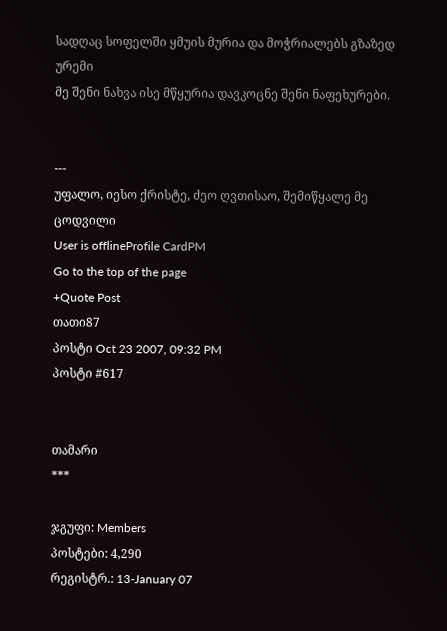სადღაც სოფელში ყმუის მურია და მოჭრიალებს გზაზედ ურემი
მე შენი ნახვა ისე მწყურია დავკოცნე შენი ნაფეხურები.


---
უფალო, იესო ქრისტე, ძეო ღვთისაო, შემიწყალე მე ცოდვილი
User is offlineProfile CardPM
Go to the top of the page
+Quote Post
თათი87
პოსტი Oct 23 2007, 09:32 PM
პოსტი #617


თამარი
***

ჯგუფი: Members
პოსტები: 4,290
რეგისტრ.: 13-January 07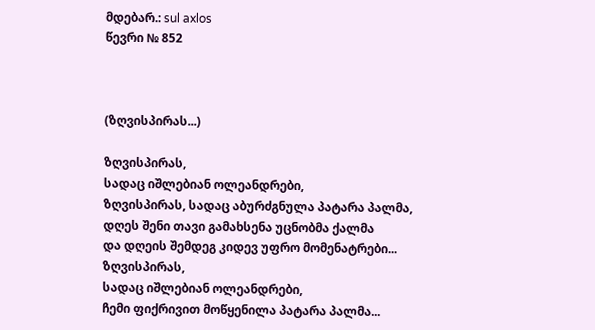მდებარ.: sul axlos
წევრი № 852



(ზღვისპირას...)

ზღვისპირას,
სადაც იშლებიან ოლეანდრები,
ზღვისპირას, სადაც აბურძგნულა პატარა პალმა,
დღეს შენი თავი გამახსენა უცნობმა ქალმა
და დღეის შემდეგ კიდევ უფრო მომენატრები...
ზღვისპირას,
სადაც იშლებიან ოლეანდრები,
ჩემი ფიქრივით მოწყენილა პატარა პალმა...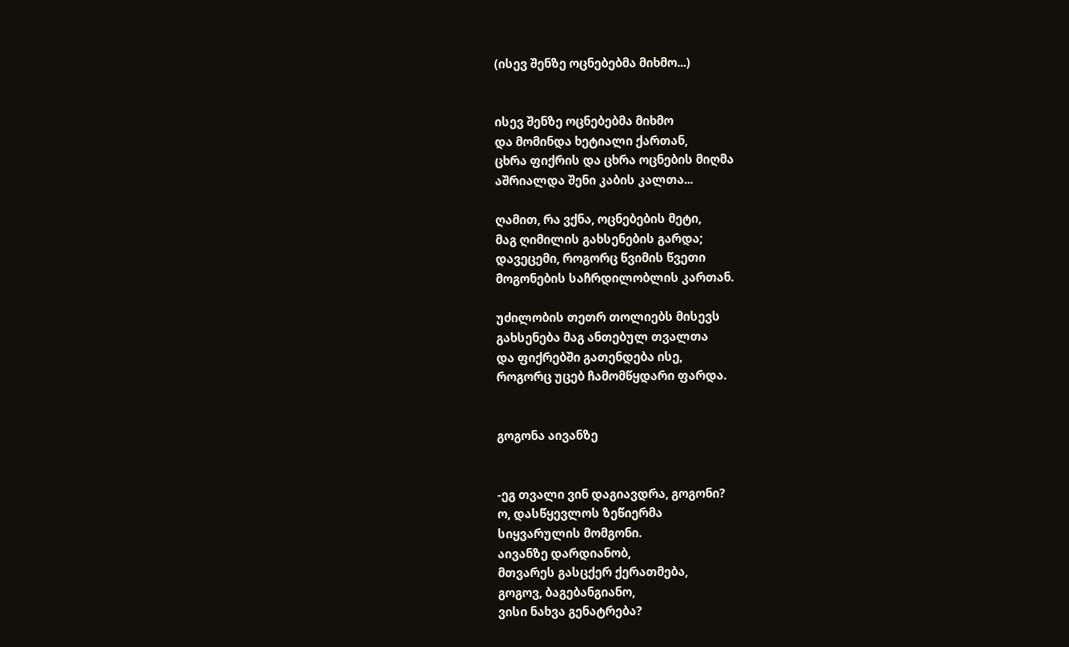(ისევ შენზე ოცნებებმა მიხმო...)


ისევ შენზე ოცნებებმა მიხმო
და მომინდა ხეტიალი ქართან,
ცხრა ფიქრის და ცხრა ოცნების მიღმა
აშრიალდა შენი კაბის კალთა...

ღამით, რა ვქნა, ოცნებების მეტი,
მაგ ღიმილის გახსენების გარდა;
დავეცემი, როგორც წვიმის წვეთი
მოგონების საჩრდილობლის კართან.

უძილობის თეთრ თოლიებს მისევს
გახსენება მაგ ანთებულ თვალთა
და ფიქრებში გათენდება ისე,
როგორც უცებ ჩამომწყდარი ფარდა.


გოგონა აივანზე


-ეგ თვალი ვინ დაგიავდრა, გოგონი?
ო, დასწყევლოს ზეწიერმა
სიყვარულის მომგონი.
აივანზე დარდიანობ,
მთვარეს გასცქერ ქერათმება,
გოგოვ, ბაგებანგიანო,
ვისი ნახვა გენატრება?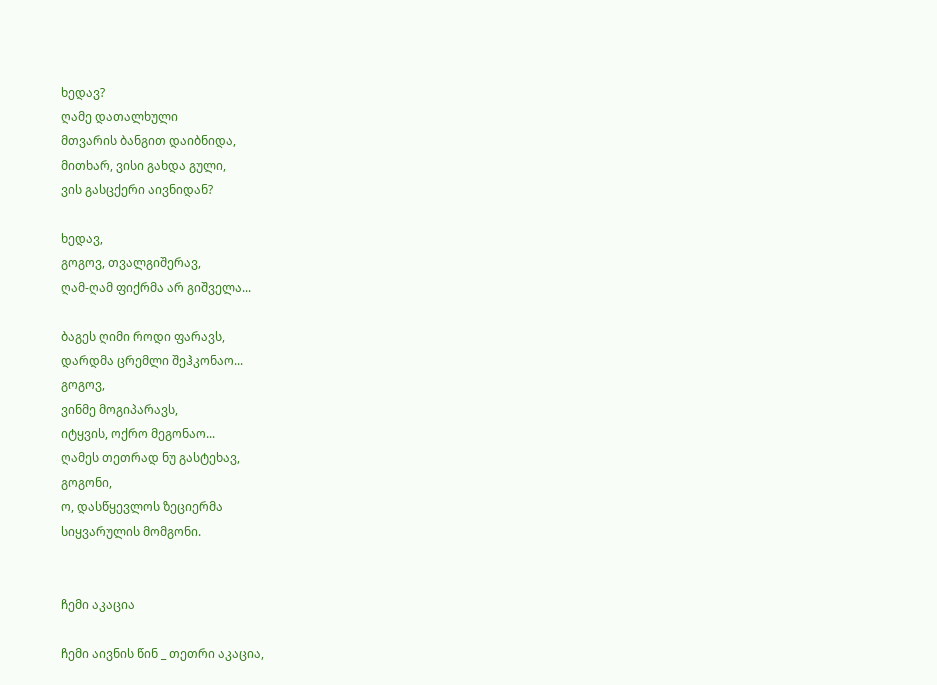ხედავ?
ღამე დათალხული
მთვარის ბანგით დაიბნიდა,
მითხარ, ვისი გახდა გული,
ვის გასცქერი აივნიდან?

ხედავ,
გოგოვ, თვალგიშერავ,
ღამ-ღამ ფიქრმა არ გიშველა...

ბაგეს ღიმი როდი ფარავს,
დარდმა ცრემლი შეჰკონაო...
გოგოვ,
ვინმე მოგიპარავს,
იტყვის, ოქრო მეგონაო...
ღამეს თეთრად ნუ გასტეხავ,
გოგონი,
ო, დასწყევლოს ზეციერმა
სიყვარულის მომგონი.


ჩემი აკაცია

ჩემი აივნის წინ _ თეთრი აკაცია,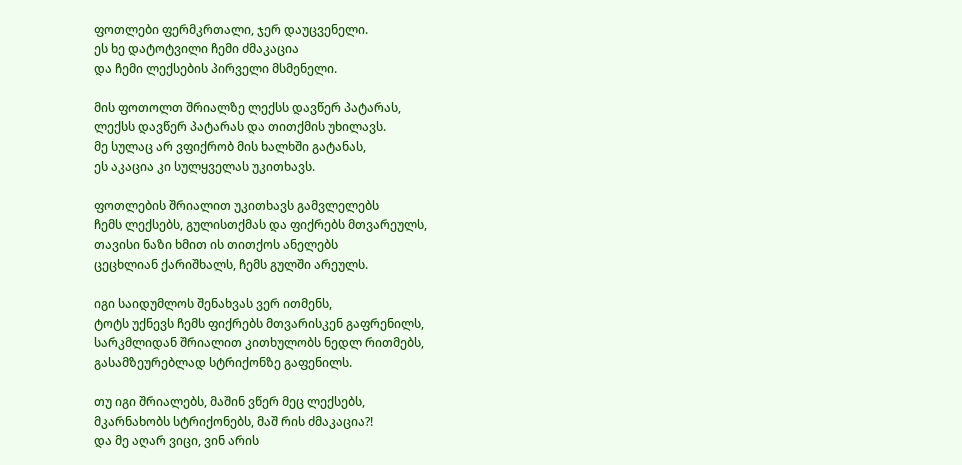ფოთლები ფერმკრთალი, ჯერ დაუცვენელი.
ეს ხე დატოტვილი ჩემი ძმაკაცია
და ჩემი ლექსების პირველი მსმენელი.

მის ფოთოლთ შრიალზე ლექსს დავწერ პატარას,
ლექსს დავწერ პატარას და თითქმის უხილავს.
მე სულაც არ ვფიქრობ მის ხალხში გატანას,
ეს აკაცია კი სულყველას უკითხავს.

ფოთლების შრიალით უკითხავს გამვლელებს
ჩემს ლექსებს, გულისთქმას და ფიქრებს მთვარეულს,
თავისი ნაზი ხმით ის თითქოს ანელებს
ცეცხლიან ქარიშხალს, ჩემს გულში არეულს.

იგი საიდუმლოს შენახვას ვერ ითმენს,
ტოტს უქნევს ჩემს ფიქრებს მთვარისკენ გაფრენილს,
სარკმლიდან შრიალით კითხულობს ნედლ რითმებს,
გასამზეურებლად სტრიქონზე გაფენილს.

თუ იგი შრიალებს, მაშინ ვწერ მეც ლექსებს,
მკარნახობს სტრიქონებს, მაშ რის ძმაკაცია?!
და მე აღარ ვიცი, ვინ არის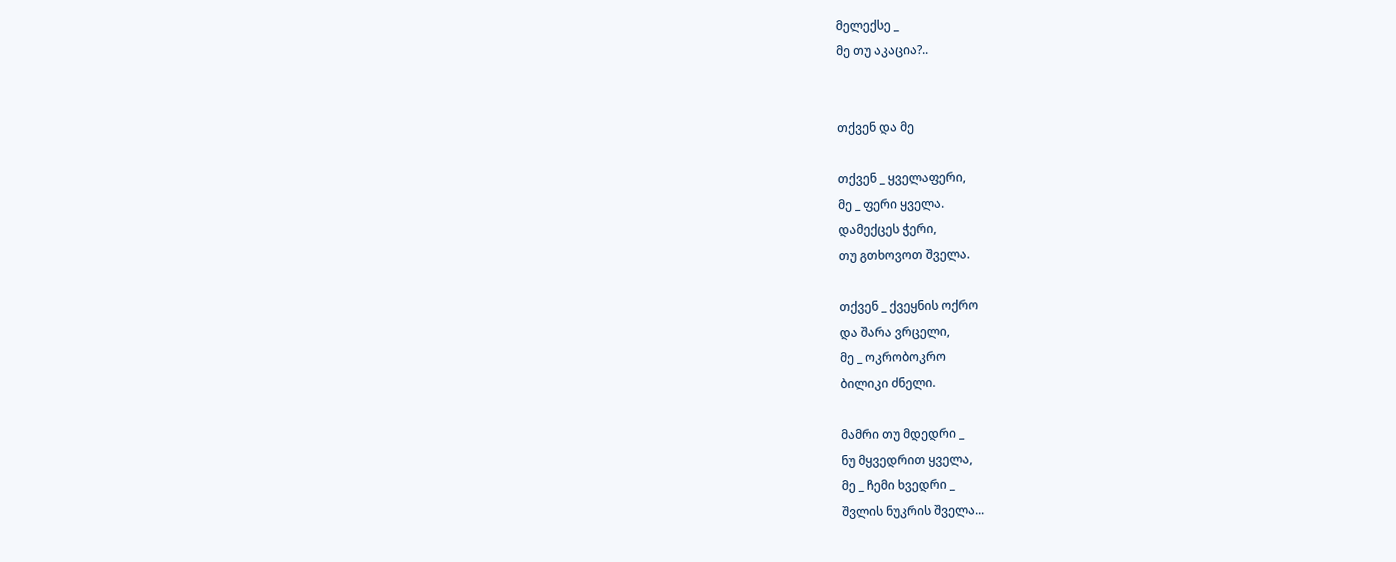მელექსე _
მე თუ აკაცია?..


თქვენ და მე

თქვენ _ ყველაფერი,
მე _ ფერი ყველა.
დამექცეს ჭერი,
თუ გთხოვოთ შველა.

თქვენ _ ქვეყნის ოქრო
და შარა ვრცელი,
მე _ ოკრობოკრო
ბილიკი ძნელი.

მამრი თუ მდედრი _
ნუ მყვედრით ყველა,
მე _ ჩემი ხვედრი _
შვლის ნუკრის შველა...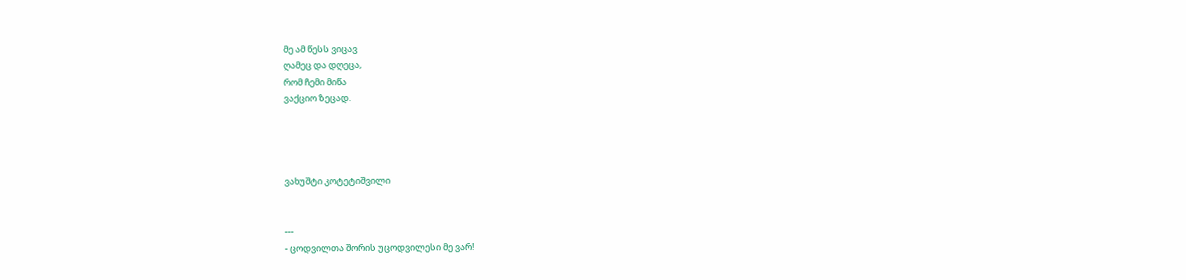მე ამ წესს ვიცავ
ღამეც და დღეცა,
რომ ჩემი მიწა
ვაქციო ზეცად.




ვახუშტი კოტეტიშვილი


---
- ცოდვილთა შორის უცოდვილესი მე ვარ!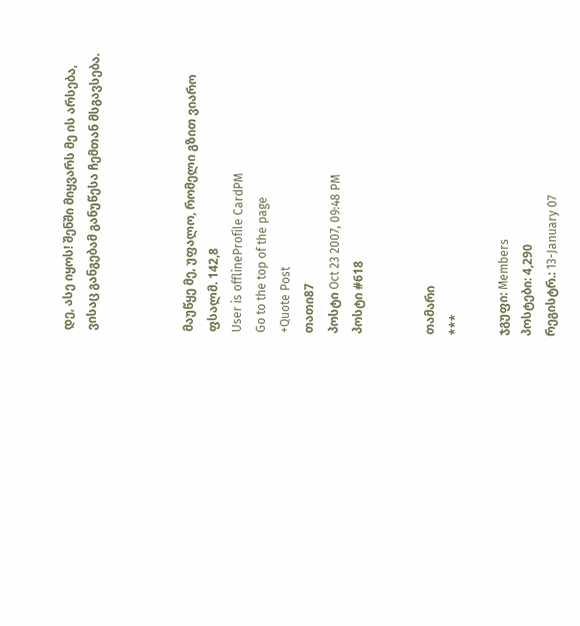დე, ასე იყოს! შენში მიყვარს მე ის არსება,
ვისაც განგებამ განუწესა ჩემთან მსგავსება.



მაუწყე მე, უფალო, რომელი გზით ვიარო
ფსალმ. 142,8
User is offlineProfile CardPM
Go to the top of the page
+Quote Post
თათი87
პოსტი Oct 23 2007, 09:48 PM
პოსტი #618


თამარი
***

ჯგუფი: Members
პოსტები: 4,290
რეგისტრ.: 13-January 07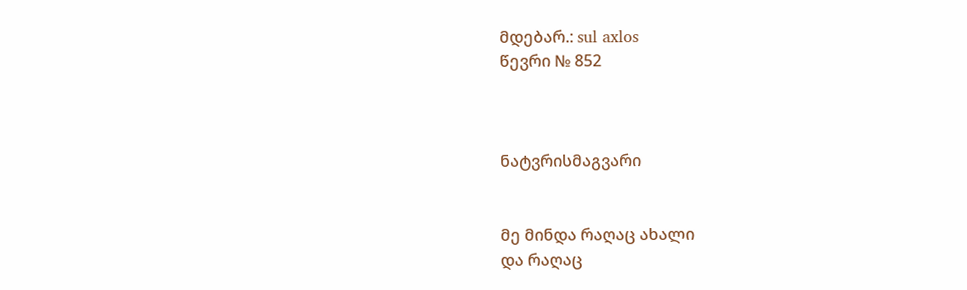მდებარ.: sul axlos
წევრი № 852



ნატვრისმაგვარი


მე მინდა რაღაც ახალი
და რაღაც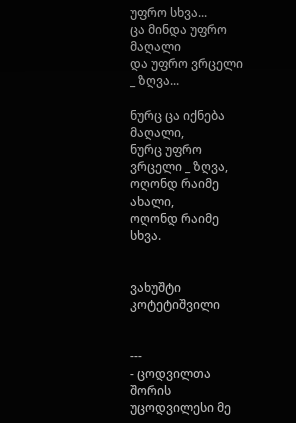უფრო სხვა...
ცა მინდა უფრო მაღალი
და უფრო ვრცელი _ ზღვა...

ნურც ცა იქნება მაღალი,
ნურც უფრო ვრცელი _ ზღვა,
ოღონდ რაიმე ახალი,
ოღონდ რაიმე სხვა.


ვახუშტი კოტეტიშვილი


---
- ცოდვილთა შორის უცოდვილესი მე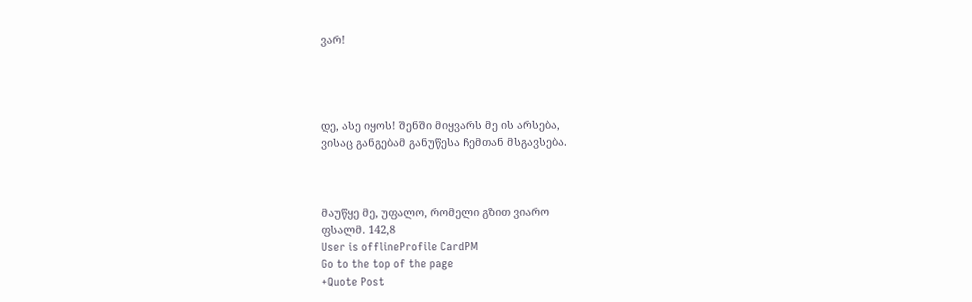ვარ!




დე, ასე იყოს! შენში მიყვარს მე ის არსება,
ვისაც განგებამ განუწესა ჩემთან მსგავსება.



მაუწყე მე, უფალო, რომელი გზით ვიარო
ფსალმ. 142,8
User is offlineProfile CardPM
Go to the top of the page
+Quote Post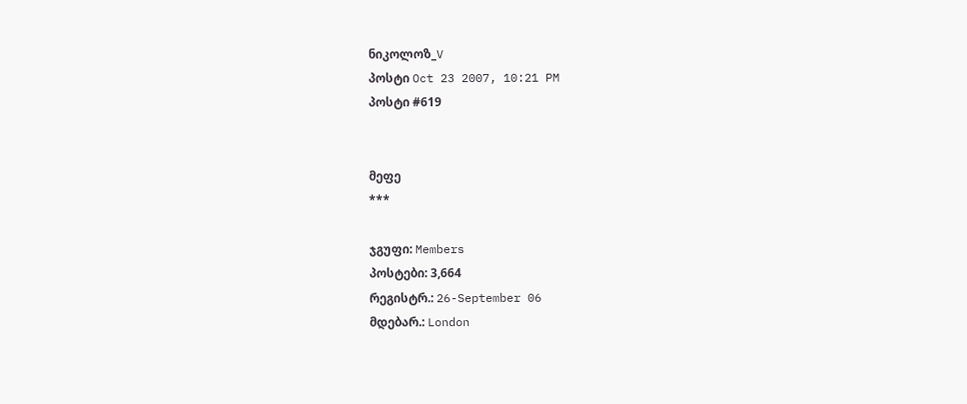ნიკოლოზ_V
პოსტი Oct 23 2007, 10:21 PM
პოსტი #619


მეფე
***

ჯგუფი: Members
პოსტები: 3,664
რეგისტრ.: 26-September 06
მდებარ.: London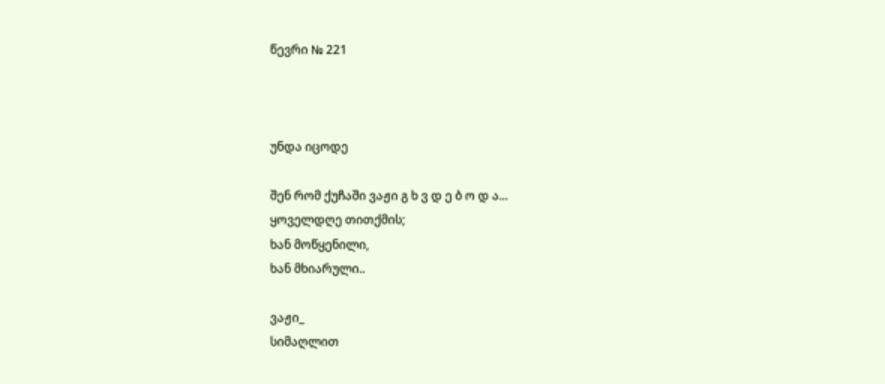წევრი № 221



უნდა იცოდე

შენ რომ ქუჩაში ვაჟი გ ხ ვ დ ე ბ ო დ ა...
ყოველდღე თითქმის;
ხან მოწყენილი,
ხან მხიარული..

ვაჟი_
სიმაღლით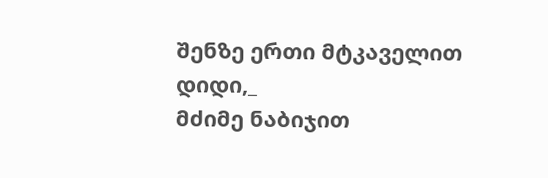შენზე ერთი მტკაველით დიდი,_
მძიმე ნაბიჯით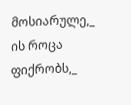მოსიარულე,_
ის როცა ფიქრობს,_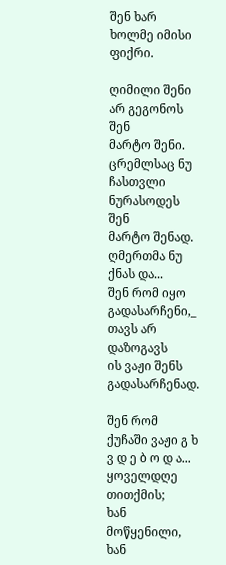შენ ხარ ხოლმე იმისი ფიქრი.

ღიმილი შენი
არ გეგონოს
შენ
მარტო შენი.
ცრემლსაც ნუ ჩასთვლი
ნურასოდეს
შენ
მარტო შენად.
ღმერთმა ნუ ქნას და...
შენ რომ იყო გადასარჩენი,_
თავს არ დაზოგავს
ის ვაჟი შენს გადასარჩენად.

შენ რომ ქუჩაში ვაჟი გ ხ ვ დ ე ბ ო დ ა...
ყოველდღე თითქმის;
ხან მოწყენილი,
ხან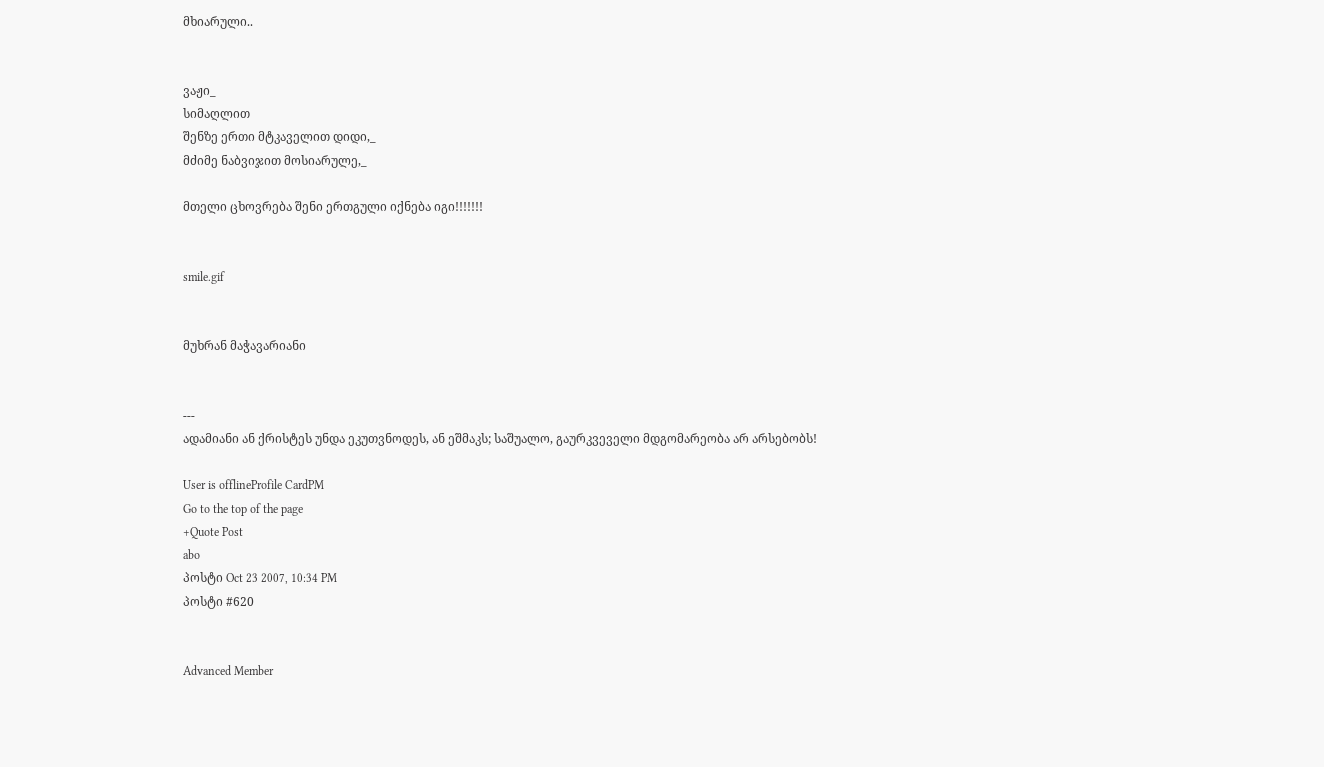მხიარული..


ვაჟი_
სიმაღლით
შენზე ერთი მტკაველით დიდი,_
მძიმე ნაბვიჯით მოსიარულე,_

მთელი ცხოვრება შენი ერთგული იქნება იგი!!!!!!!


smile.gif


მუხრან მაჭავარიანი


---
ადამიანი ან ქრისტეს უნდა ეკუთვნოდეს, ან ეშმაკს; საშუალო, გაურკვეველი მდგომარეობა არ არსებობს!

User is offlineProfile CardPM
Go to the top of the page
+Quote Post
abo
პოსტი Oct 23 2007, 10:34 PM
პოსტი #620


Advanced Member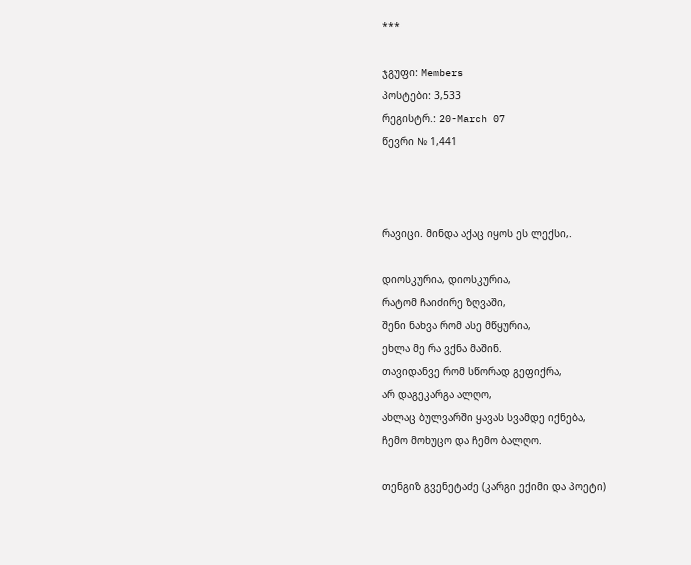***

ჯგუფი: Members
პოსტები: 3,533
რეგისტრ.: 20-March 07
წევრი № 1,441



რავიცი. მინდა აქაც იყოს ეს ლექსი,.

დიოსკურია, დიოსკურია,
რატომ ჩაიძირე ზღვაში,
შენი ნახვა რომ ასე მწყურია,
ეხლა მე რა ვქნა მაშინ.
თავიდანვე რომ სწორად გეფიქრა,
არ დაგეკარგა ალღო,
ახლაც ბულვარში ყავას სვამდე იქნება,
ჩემო მოხუცო და ჩემო ბალღო.

თენგიზ გვენეტაძე (კარგი ექიმი და პოეტი)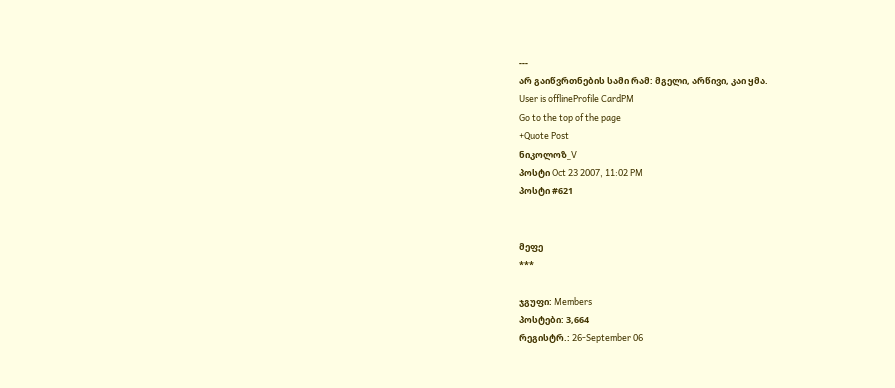---
არ გაიწვრთნების სამი რამ: მგელი, არწივი, კაი ყმა.
User is offlineProfile CardPM
Go to the top of the page
+Quote Post
ნიკოლოზ_V
პოსტი Oct 23 2007, 11:02 PM
პოსტი #621


მეფე
***

ჯგუფი: Members
პოსტები: 3,664
რეგისტრ.: 26-September 06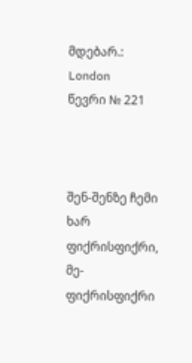მდებარ.: London
წევრი № 221



შენ-შენზე ჩემი ხარ ფიქრისფიქრი,
მე-ფიქრისფიქრი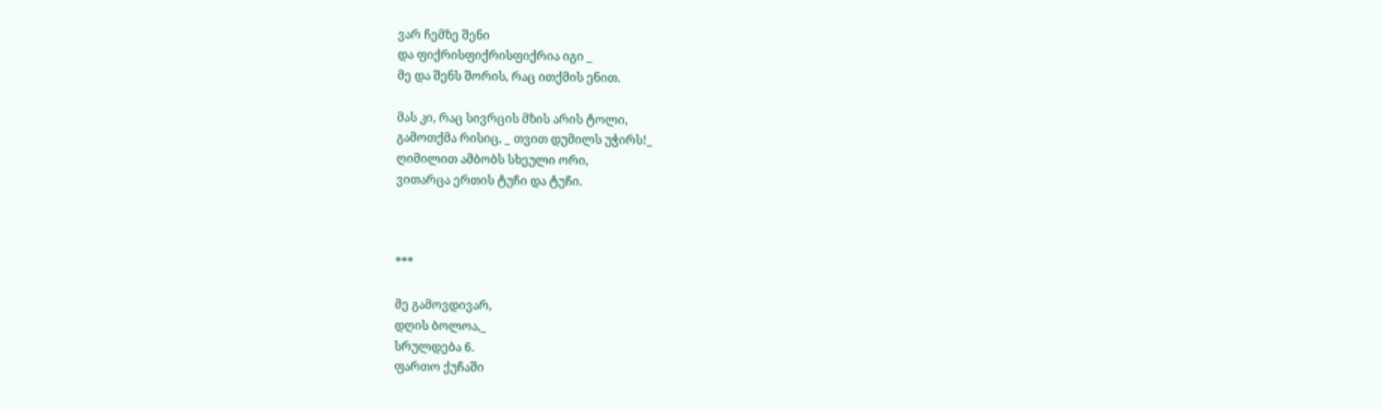ვარ ჩემზე შენი
და ფიქრისფიქრისფიქრია იგი _
მე და შენს შორის, რაც ითქმის ენით.

მას კი, რაც სივრცის მზის არის ტოლი,
გამოთქმა რისიც, _ თვით დუმილს უჭირს!_
ღიმილით ამბობს სხეული ორი,
ვითარცა ერთის ტუჩი და ტუჩი.



***

მე გამოვდივარ,
დღის ბოლოა,_
სრულდება 6.
ფართო ქუჩაში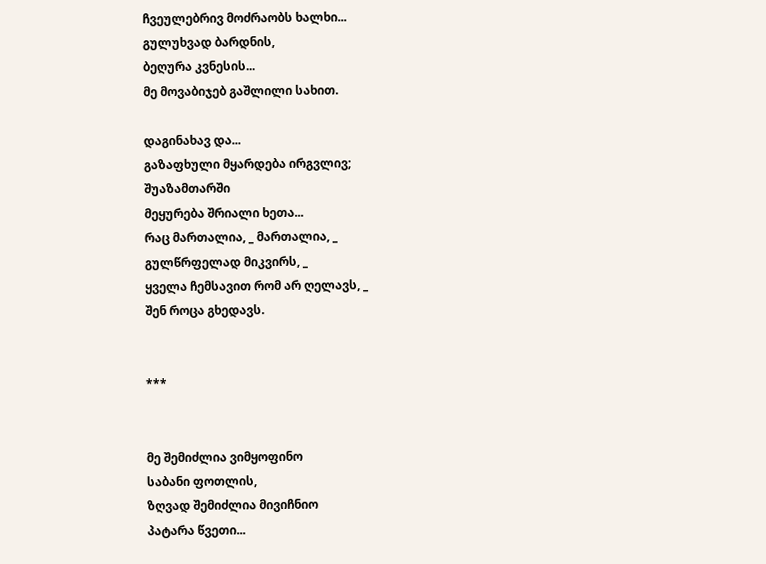ჩვეულებრივ მოძრაობს ხალხი...
გულუხვად ბარდნის,
ბეღურა კვნესის...
მე მოვაბიჯებ გაშლილი სახით.

დაგინახავ და...
გაზაფხული მყარდება ირგვლივ;
შუაზამთარში
მეყურება შრიალი ხეთა...
რაც მართალია, _ მართალია, _
გულწრფელად მიკვირს, _
ყველა ჩემსავით რომ არ ღელავს, _
შენ როცა გხედავს.


***


მე შემიძლია ვიმყოფინო
საბანი ფოთლის,
ზღვად შემიძლია მივიჩნიო
პატარა წვეთი...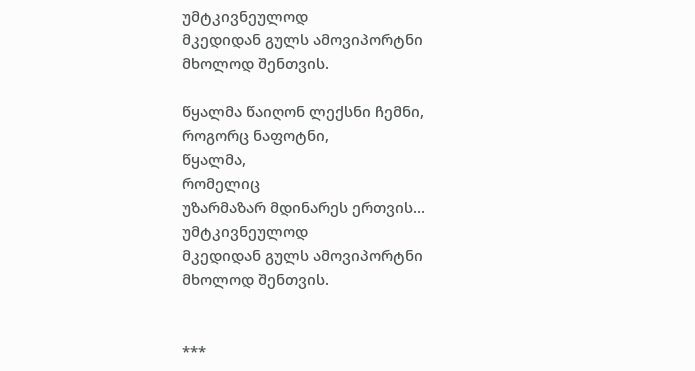უმტკივნეულოდ
მკედიდან გულს ამოვიპორტნი
მხოლოდ შენთვის.

წყალმა წაიღონ ლექსნი ჩემნი,
როგორც ნაფოტნი,
წყალმა,
რომელიც
უზარმაზარ მდინარეს ერთვის...
უმტკივნეულოდ
მკედიდან გულს ამოვიპორტნი
მხოლოდ შენთვის.


***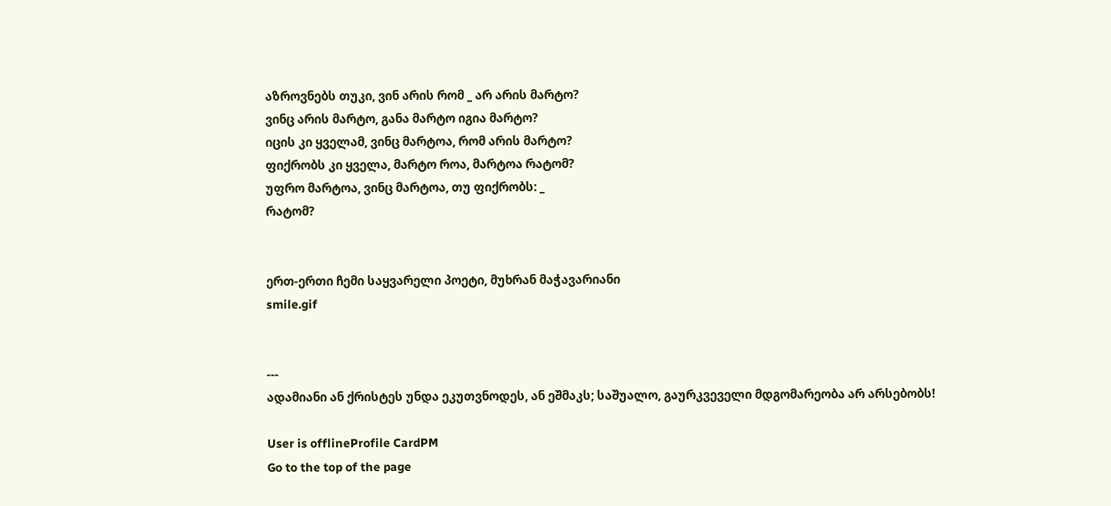აზროვნებს თუკი, ვინ არის რომ _ არ არის მარტო?
ვინც არის მარტო, განა მარტო იგია მარტო?
იცის კი ყველამ, ვინც მარტოა, რომ არის მარტო?
ფიქრობს კი ყველა, მარტო როა, მარტოა რატომ?
უფრო მარტოა, ვინც მარტოა, თუ ფიქრობს: _
რატომ?


ერთ-ერთი ჩემი საყვარელი პოეტი, მუხრან მაჭავარიანი
smile.gif


---
ადამიანი ან ქრისტეს უნდა ეკუთვნოდეს, ან ეშმაკს; საშუალო, გაურკვეველი მდგომარეობა არ არსებობს!

User is offlineProfile CardPM
Go to the top of the page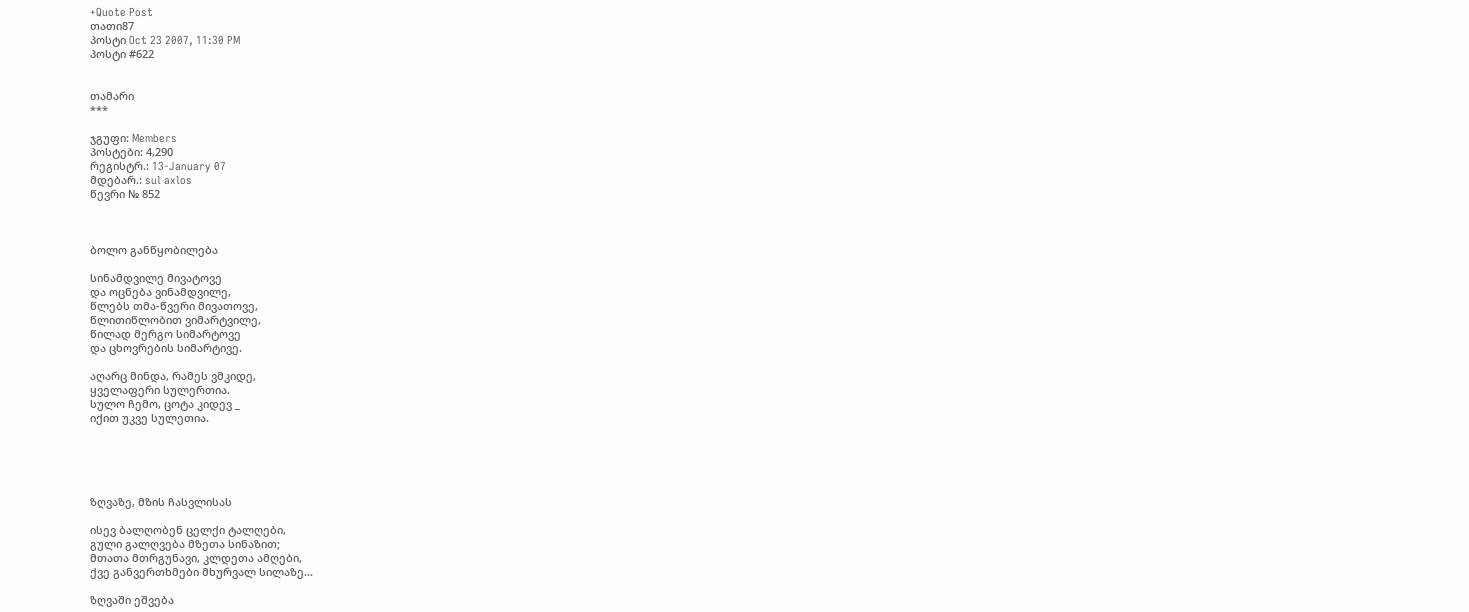+Quote Post
თათი87
პოსტი Oct 23 2007, 11:30 PM
პოსტი #622


თამარი
***

ჯგუფი: Members
პოსტები: 4,290
რეგისტრ.: 13-January 07
მდებარ.: sul axlos
წევრი № 852



ბოლო განწყობილება

სინამდვილე მივატოვე
და ოცნება ვინამდვილე,
წლებს თმა-წვერი მივათოვე,
წლითიწლობით ვიმარტვილე,
წილად მერგო სიმარტოვე
და ცხოვრების სიმარტივე.

აღარც მინდა, რამეს ვმკიდე,
ყველაფერი სულერთია.
სულო ჩემო, ცოტა კიდევ _
იქით უკვე სულეთია.





ზღვაზე, მზის ჩასვლისას

ისევ ბალღობენ ცელქი ტალღები,
გული გალღვება მზეთა სინაზით;
მთათა მთრგუნავი, კლდეთა ამღები,
ქვე განვერთხმები მხურვალ სილაზე...

ზღვაში ეშვება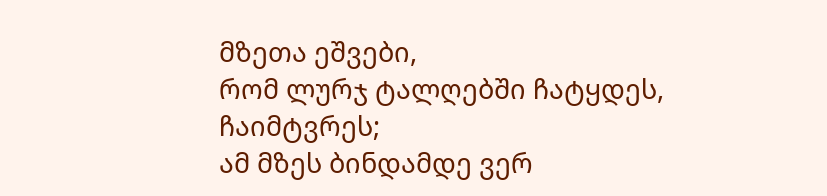მზეთა ეშვები,
რომ ლურჯ ტალღებში ჩატყდეს, ჩაიმტვრეს;
ამ მზეს ბინდამდე ვერ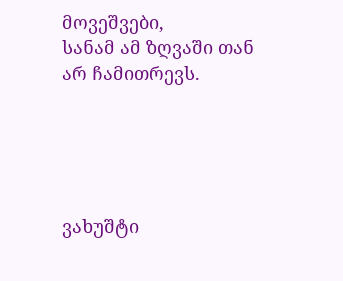მოვეშვები,
სანამ ამ ზღვაში თან არ ჩამითრევს.





ვახუშტი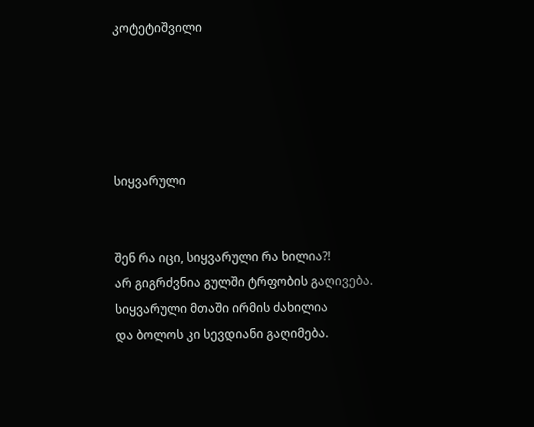კოტეტიშვილი





სიყვარული


შენ რა იცი, სიყვარული რა ხილია?!
არ გიგრძვნია გულში ტრფობის გაღივება.
სიყვარული მთაში ირმის ძახილია
და ბოლოს კი სევდიანი გაღიმება.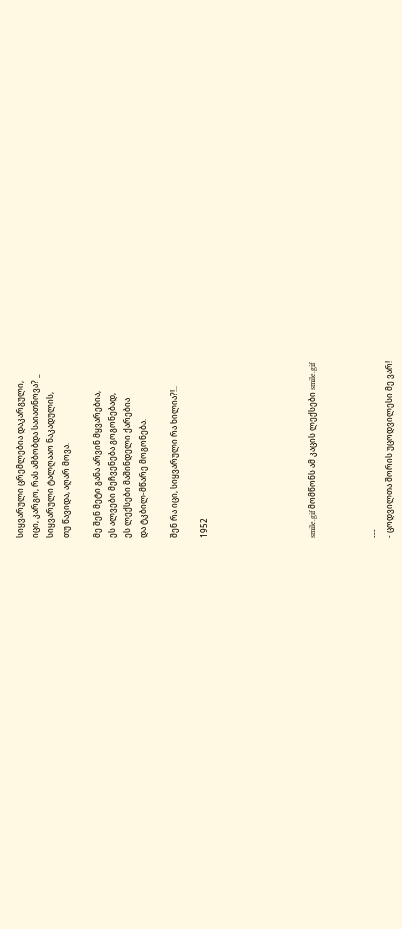სიყვარული ცრემლებია დაკარგული,
იცი, კარგო, რას ამბობდა საიათნოვა? _
სიყვარული ტალღააო ნაკადულის,
თუ წავიდა, აღარ მოვა.

მე შენ მეტი განა არვინ მყვარებია,
ეს ალვები მეჩვენება გოგონებად,
ეს ლექსები მაშინდელი ქარებია
და ტკბილ-მწარე მოგონება.

შენ რა იცი, სიყვარული რა ხილია?!..

1952






smile.gif მომწონს ამ კაცის ლექსები smile.gif



---
- ცოდვილთა შორის უცოდვილესი მე ვარ!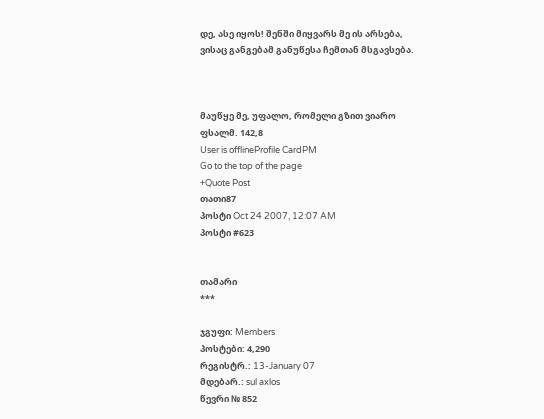დე, ასე იყოს! შენში მიყვარს მე ის არსება,
ვისაც განგებამ განუწესა ჩემთან მსგავსება.



მაუწყე მე, უფალო, რომელი გზით ვიარო
ფსალმ. 142,8
User is offlineProfile CardPM
Go to the top of the page
+Quote Post
თათი87
პოსტი Oct 24 2007, 12:07 AM
პოსტი #623


თამარი
***

ჯგუფი: Members
პოსტები: 4,290
რეგისტრ.: 13-January 07
მდებარ.: sul axlos
წევრი № 852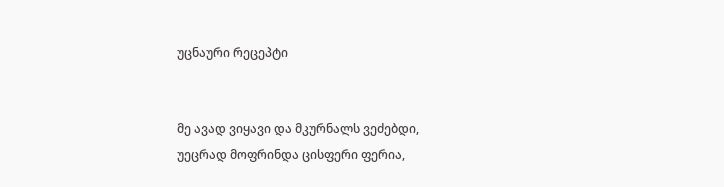უცნაური რეცეპტი


მე ავად ვიყავი და მკურნალს ვეძებდი,
უეცრად მოფრინდა ცისფერი ფერია,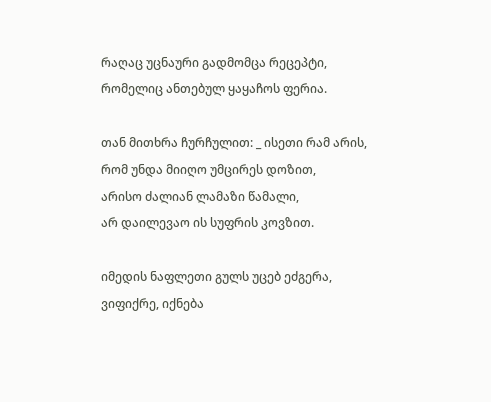რაღაც უცნაური გადმომცა რეცეპტი,
რომელიც ანთებულ ყაყაჩოს ფერია.

თან მითხრა ჩურჩულით: _ ისეთი რამ არის,
რომ უნდა მიიღო უმცირეს დოზით,
არისო ძალიან ლამაზი წამალი,
არ დაილევაო ის სუფრის კოვზით.

იმედის ნაფლეთი გულს უცებ ეძგერა,
ვიფიქრე, იქნება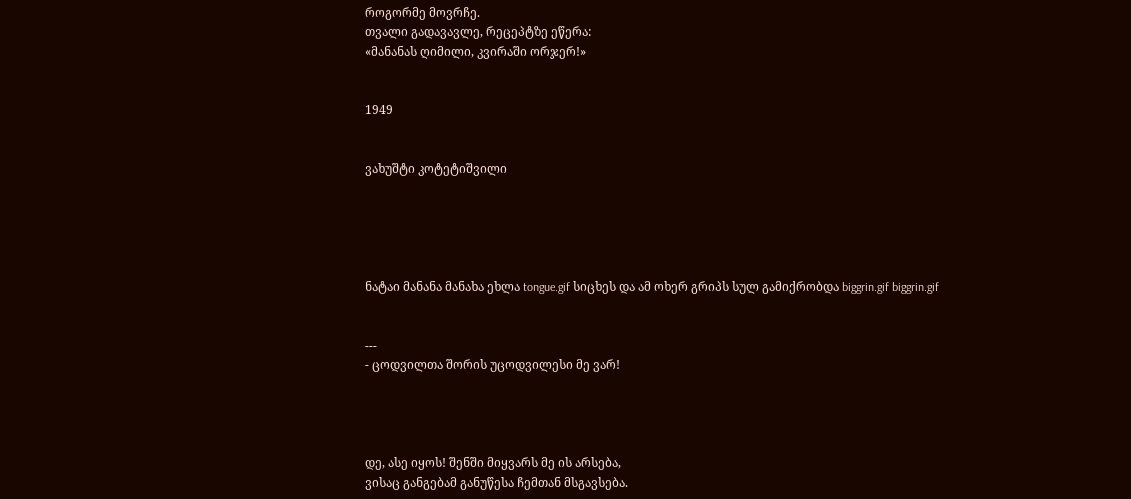როგორმე მოვრჩე.
თვალი გადავავლე, რეცეპტზე ეწერა:
«მანანას ღიმილი, კვირაში ორჯერ!»


1949


ვახუშტი კოტეტიშვილი





ნატაი მანანა მანახა ეხლა tongue.gif სიცხეს და ამ ოხერ გრიპს სულ გამიქრობდა biggrin.gif biggrin.gif


---
- ცოდვილთა შორის უცოდვილესი მე ვარ!




დე, ასე იყოს! შენში მიყვარს მე ის არსება,
ვისაც განგებამ განუწესა ჩემთან მსგავსება.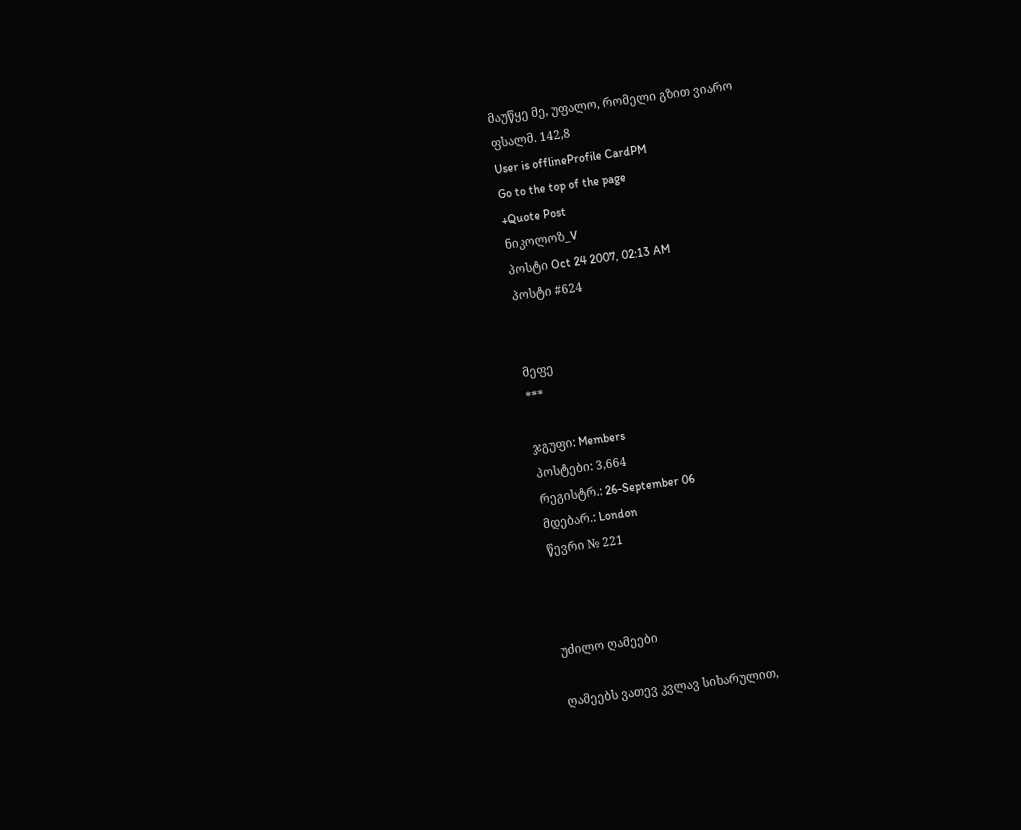მაუწყე მე, უფალო, რომელი გზით ვიარო
ფსალმ. 142,8
User is offlineProfile CardPM
Go to the top of the page
+Quote Post
ნიკოლოზ_V
პოსტი Oct 24 2007, 02:13 AM
პოსტი #624


მეფე
***

ჯგუფი: Members
პოსტები: 3,664
რეგისტრ.: 26-September 06
მდებარ.: London
წევრი № 221



უძილო ღამეები

ღამეებს ვათევ კვლავ სიხარულით,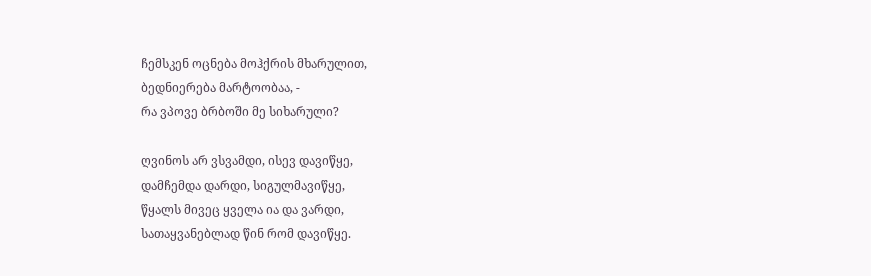ჩემსკენ ოცნება მოჰქრის მხარულით,
ბედნიერება მარტოობაა, -
რა ვპოვე ბრბოში მე სიხარული?

ღვინოს არ ვსვამდი, ისევ დავიწყე,
დამჩემდა დარდი, სიგულმავიწყე,
წყალს მივეც ყველა ია და ვარდი,
სათაყვანებლად წინ რომ დავიწყე.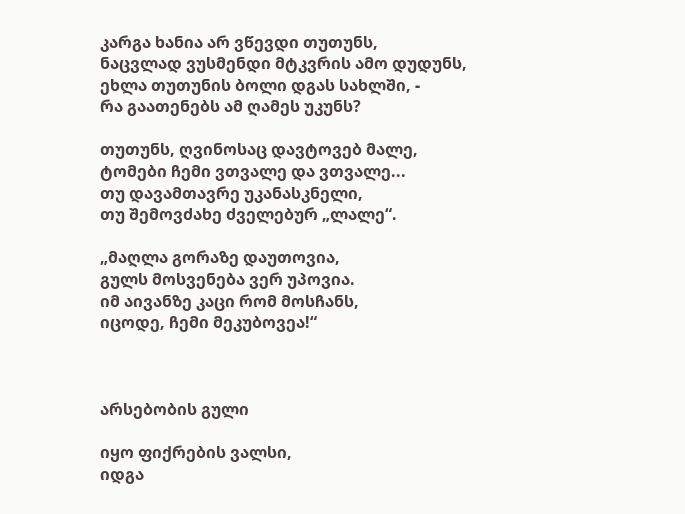კარგა ხანია არ ვწევდი თუთუნს,
ნაცვლად ვუსმენდი მტკვრის ამო დუდუნს,
ეხლა თუთუნის ბოლი დგას სახლში, -
რა გაათენებს ამ ღამეს უკუნს?

თუთუნს, ღვინოსაც დავტოვებ მალე,
ტომები ჩემი ვთვალე და ვთვალე...
თუ დავამთავრე უკანასკნელი,
თუ შემოვძახე ძველებურ „ლალე“.

„მაღლა გორაზე დაუთოვია,
გულს მოსვენება ვერ უპოვია.
იმ აივანზე კაცი რომ მოსჩანს,
იცოდე, ჩემი მეკუბოვეა!“



არსებობის გული

იყო ფიქრების ვალსი,
იდგა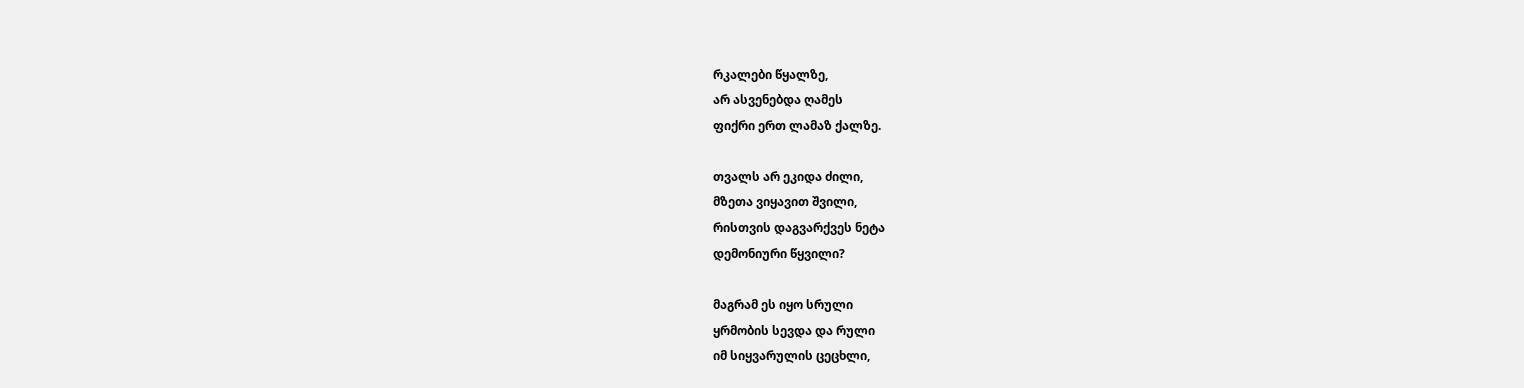რკალები წყალზე,
არ ასვენებდა ღამეს
ფიქრი ერთ ლამაზ ქალზე.

თვალს არ ეკიდა ძილი,
მზეთა ვიყავით შვილი,
რისთვის დაგვარქვეს ნეტა
დემონიური წყვილი?

მაგრამ ეს იყო სრული
ყრმობის სევდა და რული
იმ სიყვარულის ცეცხლი,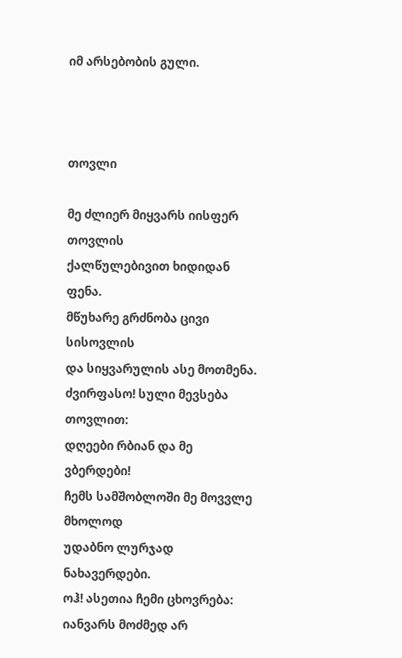იმ არსებობის გული.



თოვლი

მე ძლიერ მიყვარს იისფერ თოვლის
ქალწულებივით ხიდიდან ფენა.
მწუხარე გრძნობა ცივი სისოვლის
და სიყვარულის ასე მოთმენა.
ძვირფასო! სული მევსება თოვლით:
დღეები რბიან და მე ვბერდები!
ჩემს სამშობლოში მე მოვვლე მხოლოდ
უდაბნო ლურჯად ნახავერდები.
ოჰ! ასეთია ჩემი ცხოვრება:
იანვარს მოძმედ არ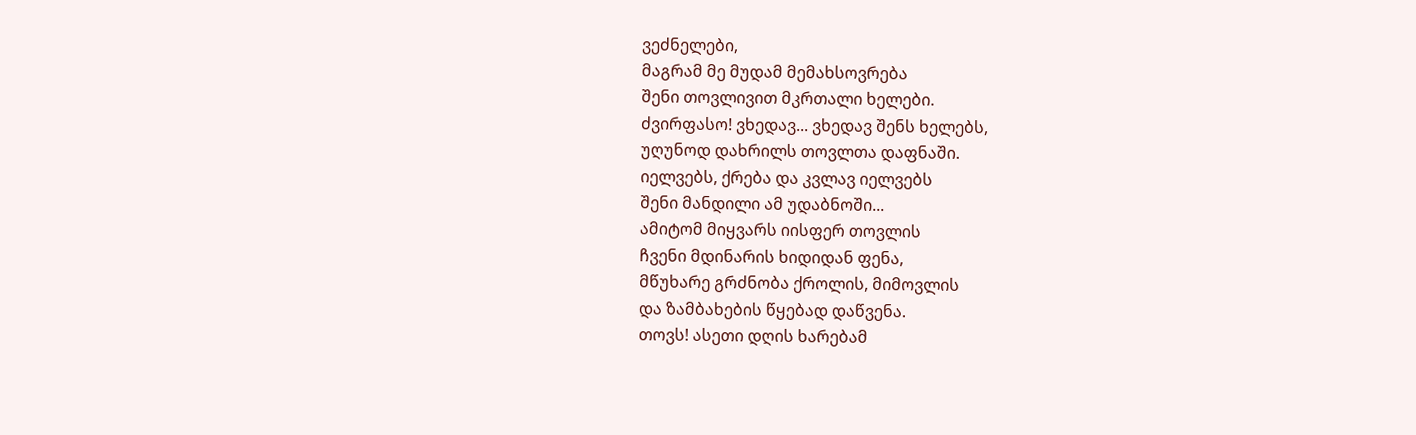ვეძნელები,
მაგრამ მე მუდამ მემახსოვრება
შენი თოვლივით მკრთალი ხელები.
ძვირფასო! ვხედავ... ვხედავ შენს ხელებს,
უღუნოდ დახრილს თოვლთა დაფნაში.
იელვებს, ქრება და კვლავ იელვებს
შენი მანდილი ამ უდაბნოში...
ამიტომ მიყვარს იისფერ თოვლის
ჩვენი მდინარის ხიდიდან ფენა,
მწუხარე გრძნობა ქროლის, მიმოვლის
და ზამბახების წყებად დაწვენა.
თოვს! ასეთი დღის ხარებამ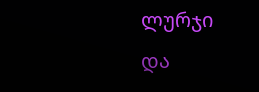ლურჯი
და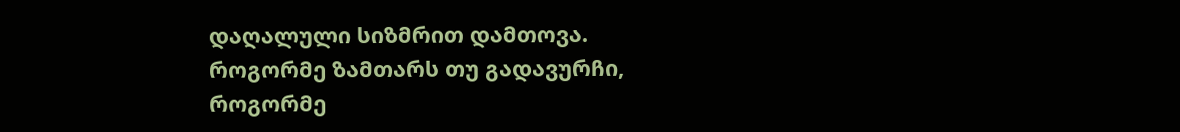დაღალული სიზმრით დამთოვა.
როგორმე ზამთარს თუ გადავურჩი,
როგორმე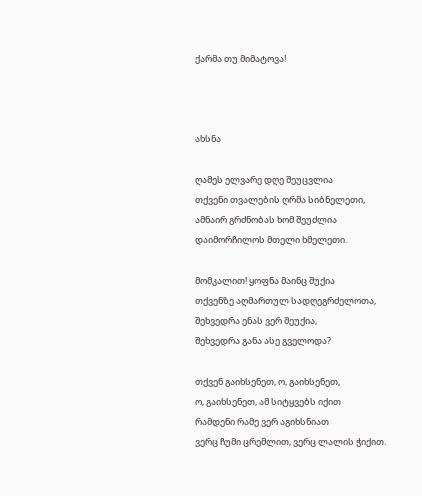ქარმა თუ მიმატოვა!



ახსნა

ღამეს ელვარე დღე შეუცვლია
თქვენი თვალების ღრმა სიბნელეთი,
ამნაირ გრძნობას ხომ შეუძლია
დაიმორჩილოს მთელი ხმელეთი.

მომკალით! ყოფნა მაინც შუქია
თქვენზე აღმართულ სადღეგრძელოთა,
შეხვედრა ენას ვერ შეუქია,
შეხვედრა განა ასე გველოდა?

თქვენ გაიხსენეთ, ო, გაიხსენეთ,
ო, გაიხსენეთ, ამ სიტყვებს იქით
რამდენი რამე ვერ აგიხსნიათ
ვერც ჩუმი ცრემლით, ვერც ლალის ჭიქით.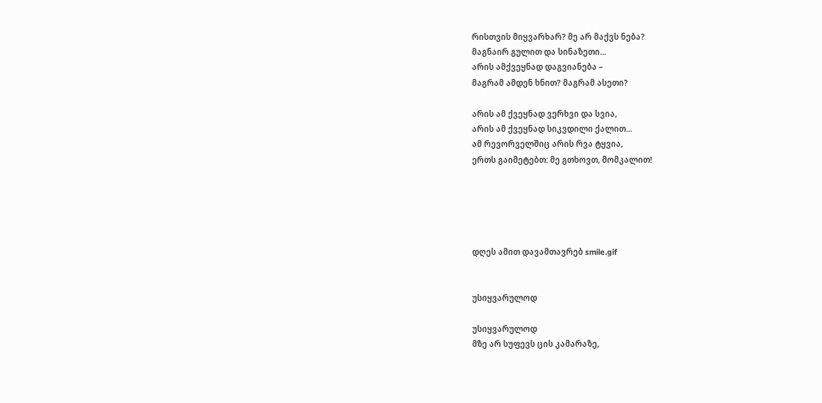რისთვის მიყვარხარ? მე არ მაქვს ნება?
მაგნაირ გულით და სინაზეთი...
არის ამქვეყნად დაგვიანება –
მაგრამ ამდენ ხნით? მაგრამ ასეთი?

არის ამ ქვეყნად ვერხვი და სვია,
არის ამ ქვეყნად სიკვდილი ქალით...
ამ რევორველშიც არის რვა ტყვია,
ერთს გაიმეტებთ: მე გთხოვთ, მომკალით!





დღეს ამით დავამთავრებ smile.gif


უსიყვარულოდ

უსიყვარულოდ
მზე არ სუფევს ცის კამარაზე,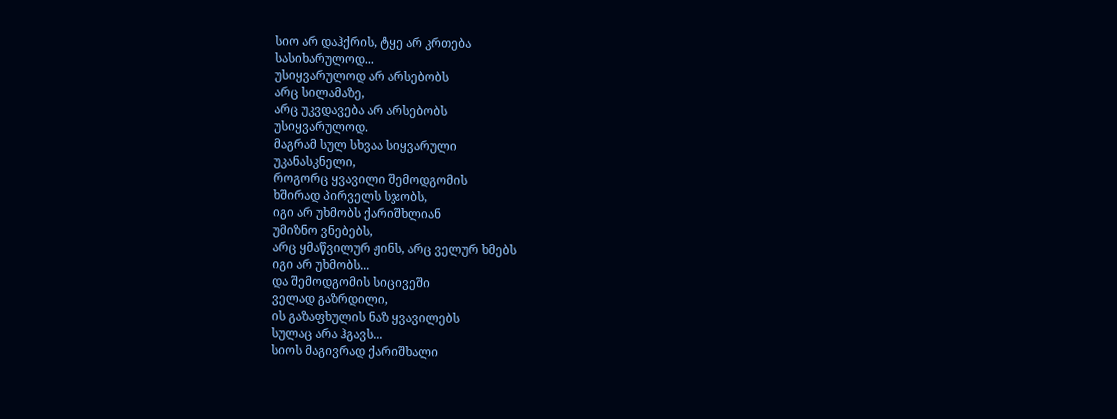სიო არ დაჰქრის, ტყე არ კრთება
სასიხარულოდ...
უსიყვარულოდ არ არსებობს
არც სილამაზე,
არც უკვდავება არ არსებობს
უსიყვარულოდ.
მაგრამ სულ სხვაა სიყვარული
უკანასკნელი,
როგორც ყვავილი შემოდგომის
ხშირად პირველს სჯობს,
იგი არ უხმობს ქარიშხლიან
უმიზნო ვნებებს,
არც ყმაწვილურ ჟინს, არც ველურ ხმებს
იგი არ უხმობს...
და შემოდგომის სიცივეში
ველად გაზრდილი,
ის გაზაფხულის ნაზ ყვავილებს
სულაც არა ჰგავს...
სიოს მაგივრად ქარიშხალი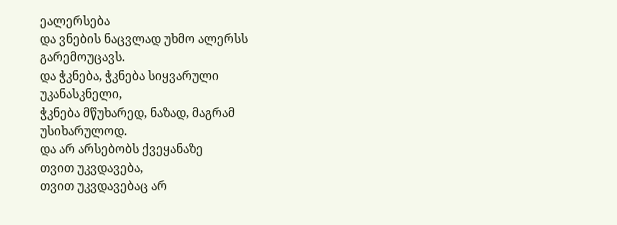ეალერსება
და ვნების ნაცვლად უხმო ალერსს
გარემოუცავს.
და ჭკნება, ჭკნება სიყვარული
უკანასკნელი,
ჭკნება მწუხარედ, ნაზად, მაგრამ
უსიხარულოდ.
და არ არსებობს ქვეყანაზე
თვით უკვდავება,
თვით უკვდავებაც არ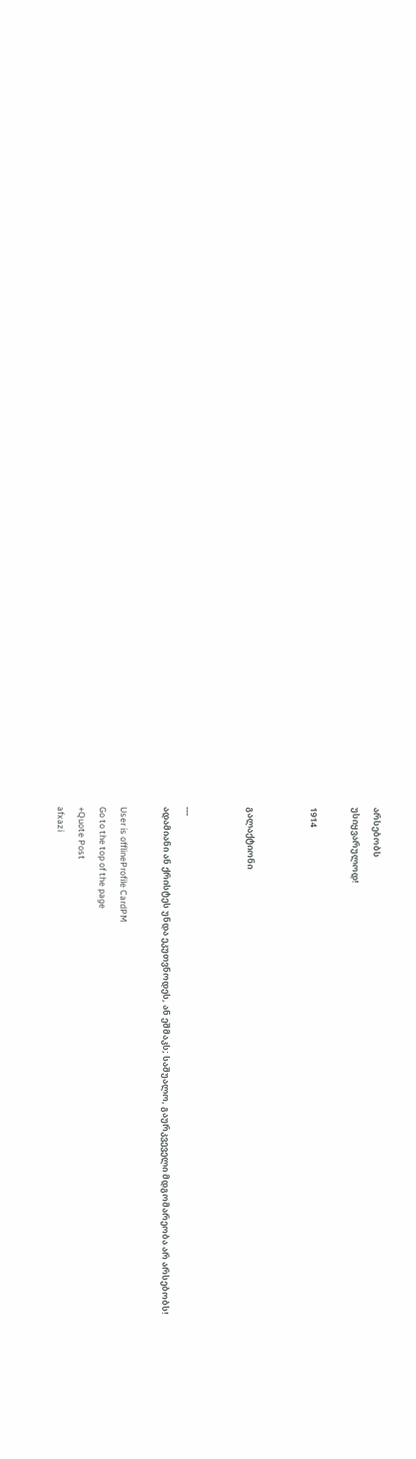არსებობს
უსიყვარულოდ!

1914


გალაქტიონი


---
ადამიანი ან ქრისტეს უნდა ეკუთვნოდეს, ან ეშმაკს; საშუალო, გაურკვეველი მდგომარეობა არ არსებობს!

User is offlineProfile CardPM
Go to the top of the page
+Quote Post
afxazi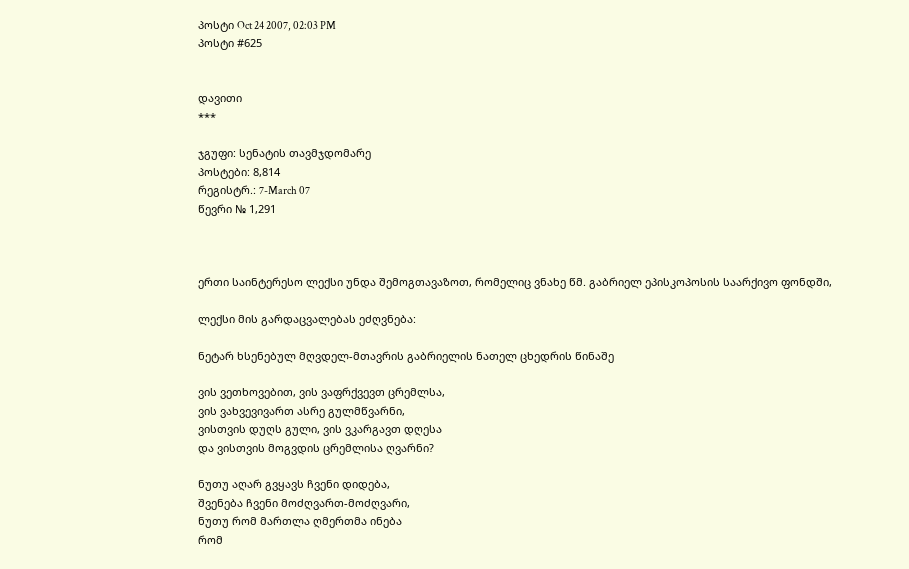პოსტი Oct 24 2007, 02:03 PM
პოსტი #625


დავითი
***

ჯგუფი: სენატის თავმჯდომარე
პოსტები: 8,814
რეგისტრ.: 7-March 07
წევრი № 1,291



ერთი საინტერესო ლექსი უნდა შემოგთავაზოთ, რომელიც ვნახე წმ. გაბრიელ ეპისკოპოსის საარქივო ფონდში,

ლექსი მის გარდაცვალებას ეძღვნება:

ნეტარ ხსენებულ მღვდელ-მთავრის გაბრიელის ნათელ ცხედრის წინაშე

ვის ვეთხოვებით, ვის ვაფრქვევთ ცრემლსა,
ვის ვახვევივართ ასრე გულმწვარნი,
ვისთვის დუღს გული, ვის ვკარგავთ დღესა
და ვისთვის მოგვდის ცრემლისა ღვარნი?

ნუთუ აღარ გვყავს ჩვენი დიდება,
შვენება ჩვენი მოძღვართ-მოძღვარი,
ნუთუ რომ მართლა ღმერთმა ინება
რომ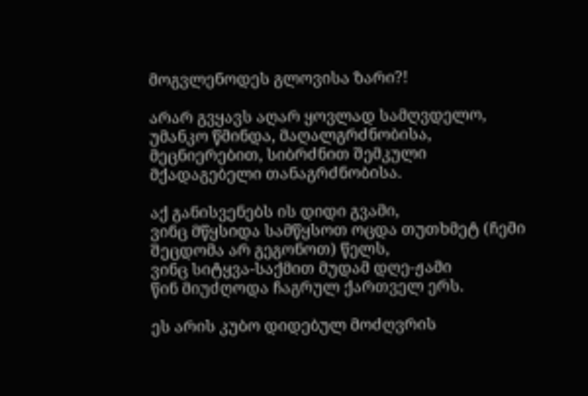მოგვლენოდეს გლოვისა ზარი?!

არარ გვყავს აღარ ყოვლად სამღვდელო,
უმანკო წმინდა, მაღალგრძნობისა,
მეცნიერებით, სიბრძნით შემკული
მქადაგებელი თანაგრძნობისა.

აქ განისვენებს ის დიდი გვამი,
ვინც მწყსიდა სამწყსოთ ოცდა თუთხმეტ (ჩემი შეცდომა არ გეგონოთ) წელს,
ვინც სიტყვა-საქმით მუდამ დღე-ჟამი
წინ მიუძღოდა ჩაგრულ ქართველ ერს.

ეს არის კუბო დიდებულ მოძღვრის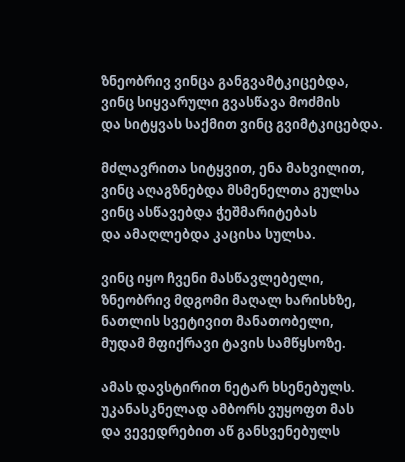ზნეობრივ ვინცა განგვამტკიცებდა,
ვინც სიყვარული გვასწავა მოძმის
და სიტყვას საქმით ვინც გვიმტკიცებდა.

მძლავრითა სიტყვით, ენა მახვილით,
ვინც აღაგზნებდა მსმენელთა გულსა
ვინც ასწავებდა ჭეშმარიტებას
და ამაღლებდა კაცისა სულსა.

ვინც იყო ჩვენი მასწავლებელი,
ზნეობრივ მდგომი მაღალ ხარისხზე,
ნათლის სვეტივით მანათობელი,
მუდამ მფიქრავი ტავის სამწყსოზე.

ამას დავსტირით ნეტარ ხსენებულს.
უკანასკნელად ამბორს ვუყოფთ მას
და ვევედრებით აწ განსვენებულს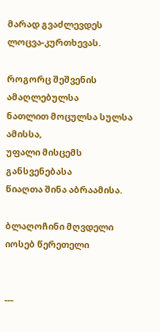მარად გვაძლევდეს ლოცვა-კურთხევას.

როგორც შეშვენის ამაღლებულსა
ნათლით მოცულსა სულსა ამისსა,
უფალი მისცემს განსვენებასა
წიაღთა შინა აბრაამისა.

ბლაღოჩინი მღვდელი იოსებ წერეთელი


---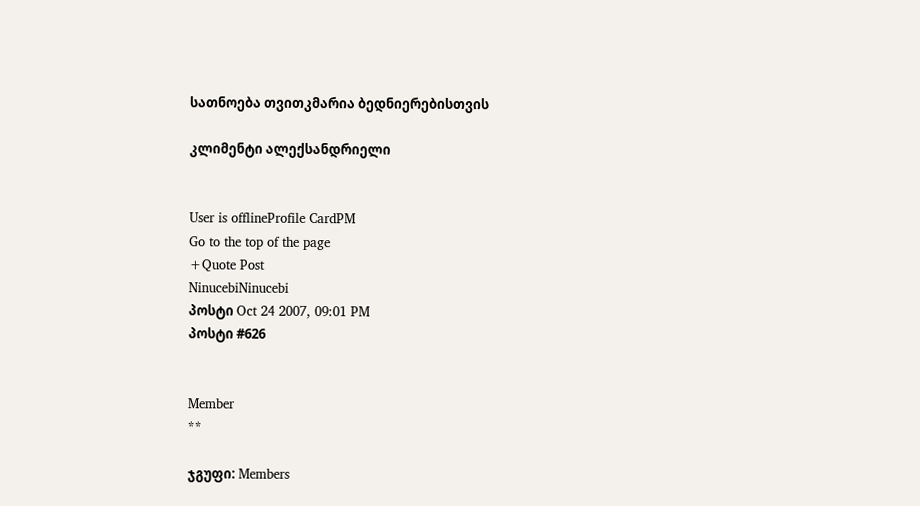სათნოება თვითკმარია ბედნიერებისთვის

კლიმენტი ალექსანდრიელი


User is offlineProfile CardPM
Go to the top of the page
+Quote Post
NinucebiNinucebi
პოსტი Oct 24 2007, 09:01 PM
პოსტი #626


Member
**

ჯგუფი: Members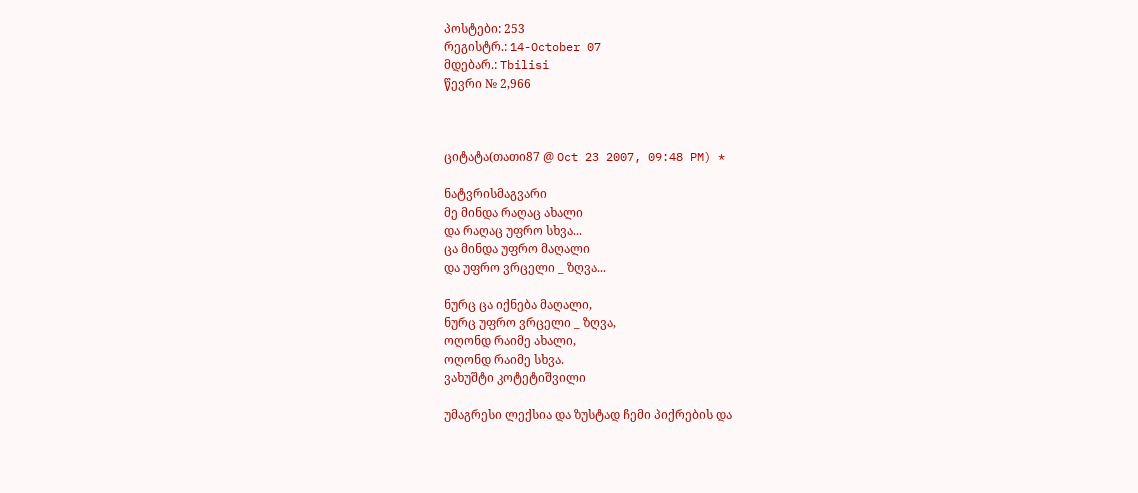პოსტები: 253
რეგისტრ.: 14-October 07
მდებარ.: Tbilisi
წევრი № 2,966



ციტატა(თათი87 @ Oct 23 2007, 09:48 PM) *

ნატვრისმაგვარი
მე მინდა რაღაც ახალი
და რაღაც უფრო სხვა...
ცა მინდა უფრო მაღალი
და უფრო ვრცელი _ ზღვა...

ნურც ცა იქნება მაღალი,
ნურც უფრო ვრცელი _ ზღვა,
ოღონდ რაიმე ახალი,
ოღონდ რაიმე სხვა.
ვახუშტი კოტეტიშვილი

უმაგრესი ლექსია და ზუსტად ჩემი პიქრების და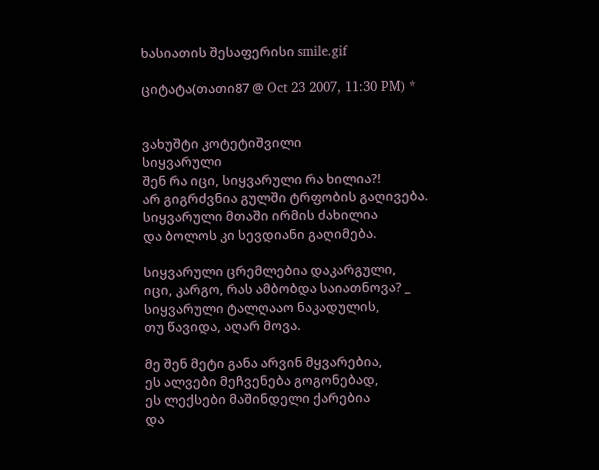ხასიათის შესაფერისი smile.gif

ციტატა(თათი87 @ Oct 23 2007, 11:30 PM) *


ვახუშტი კოტეტიშვილი
სიყვარული
შენ რა იცი, სიყვარული რა ხილია?!
არ გიგრძვნია გულში ტრფობის გაღივება.
სიყვარული მთაში ირმის ძახილია
და ბოლოს კი სევდიანი გაღიმება.

სიყვარული ცრემლებია დაკარგული,
იცი, კარგო, რას ამბობდა საიათნოვა? _
სიყვარული ტალღააო ნაკადულის,
თუ წავიდა, აღარ მოვა.

მე შენ მეტი განა არვინ მყვარებია,
ეს ალვები მეჩვენება გოგონებად,
ეს ლექსები მაშინდელი ქარებია
და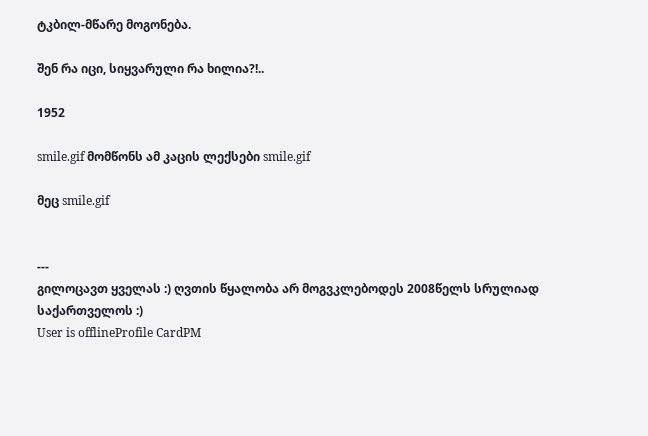ტკბილ-მწარე მოგონება.

შენ რა იცი, სიყვარული რა ხილია?!..

1952

smile.gif მომწონს ამ კაცის ლექსები smile.gif

მეც smile.gif


---
გილოცავთ ყველას :) ღვთის წყალობა არ მოგვკლებოდეს 2008წელს სრულიად საქართველოს :)
User is offlineProfile CardPM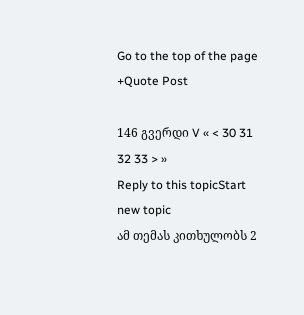Go to the top of the page
+Quote Post

146 გვერდი V « < 30 31 32 33 > »
Reply to this topicStart new topic
ამ თემას კითხულობს 2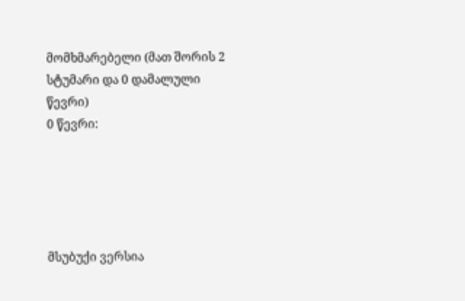მომხმარებელი (მათ შორის 2 სტუმარი და 0 დამალული წევრი)
0 წევრი:





მსუბუქი ვერსია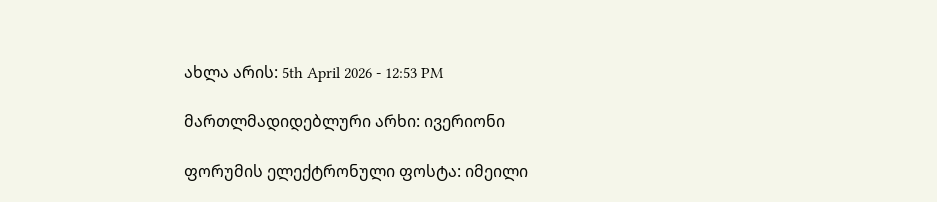ახლა არის: 5th April 2026 - 12:53 PM

მართლმადიდებლური არხი: ივერიონი

ფორუმის ელექტრონული ფოსტა: იმეილი